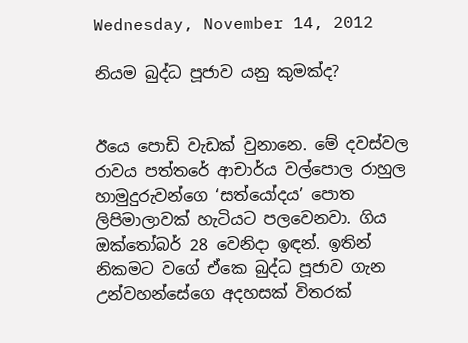Wednesday, November 14, 2012

නියම බුද්ධ පූජාව යනු කුමක්ද?


ඊයෙ පොඩි වැඩක් වුනානෙ. මේ දවස්වල රාවය පත්තරේ ආචාර්ය වල්පොල රාහුල හාමුදුරුවන්ගෙ ‘සත්යෝදය’ පොත ලිපිමාලාවක් හැටියට පලවෙනවා. ගිය ඔක්තෝබර් 28 වෙනිදා ඉඳන්. ඉතින් නිකමට වගේ ඒකෙ බුද්ධ පූජාව ගැන උන්වහන්සේගෙ අදහසක් විතරක්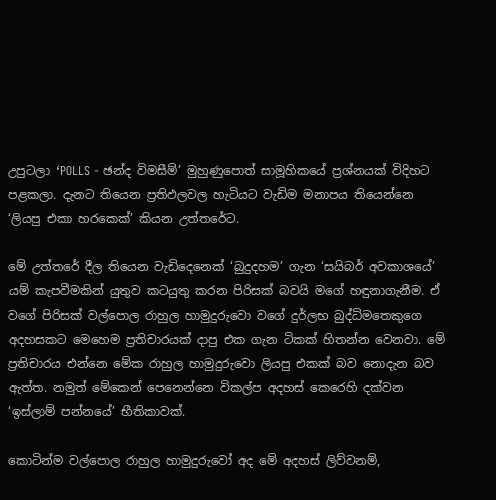උපුටලා ‘POLLS - ඡන්ද විමසීම්’ මුහුණුපොත් සාමූහිකයේ ප්‍රශ්නයක් විදිහට පළකලා. දැනට තියෙන ප්‍රතිඵලවල හැටියට වැඩිම මනාපය තියෙන්නෙ ‘ලියපු එකා හරකෙක්’ කියන උත්තරේට.

මේ උත්තරේ දීල තියෙන වැඩිදෙනෙක් ‘බුදුදහම’ ගැන ‘සයිබර් අවකාශයේ’ යම් කැපවීමකින් යුතුව කටයුතු කරන පිරිසක් බවයි මගේ හඳුනාගැනීම. ඒ වගේ පිරිසක් වල්පොල රාහුල හාමුදුරුවො වගේ දුර්ලභ බුද්ධිමතෙකුගෙ අදහසකට මෙහෙම ප්‍රතිචාරයක් දාපු එක ගැන ටිකක් හිතන්න වෙනවා. මේ ප්‍රතිචාරය එන්නෙ මේක රාහුල හාමුදුරුවො ලියපු එකක් බව නොදැන බව ඇත්ත. නමුත් මේකෙන් පෙනෙන්නෙ විකල්ප අදහස් කෙරෙහි දක්වන ‘ඉස්ලාම් පන්නයේ’ භීතිකාවක්.

කොටින්ම වල්පොල රාහුල හාමුදුරුවෝ අද මේ අදහස් ලිව්වනම්,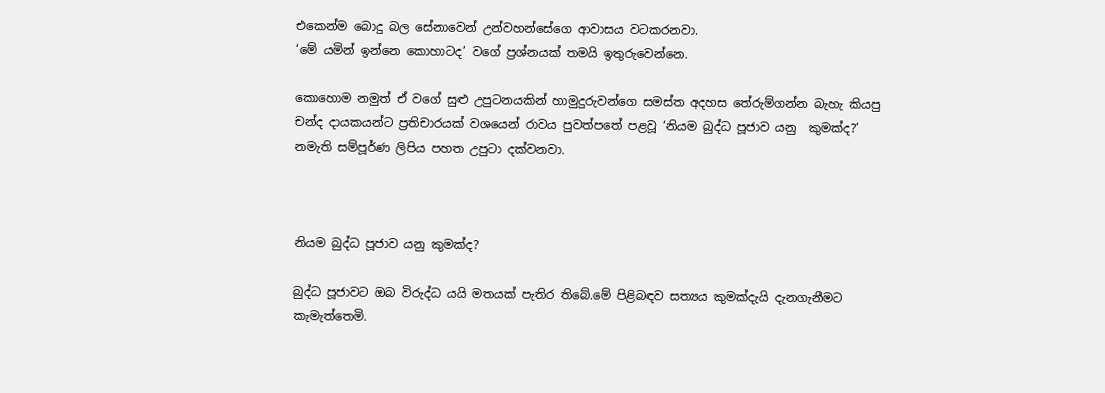එකෙන්ම බොදු බල සේනාවෙන් උන්වහන්සේගෙ ආවාසය වටකරනවා.
‘මේ යමින් ඉන්නෙ කොහාටද’ වගේ ප්‍රශ්නයක් තමයි ඉතුරුවෙන්නෙ.

කොහොම නමුත් ඒ ව‍ගේ සුළු උපුටනයකින් හාමුදුරුවන්ගෙ සමස්ත අදහස තේරුම්ගන්න බැහැ කියපු චන්ද දායකයන්ට ප්‍රතිචාරයක් වශයෙන් රාවය පුවත්පතේ පළවූ ‘නියම බුද්ධ පූජාව යනු  කුමක්ද?’ නමැති සම්පූර්ණ ලිපිය පහත උපුටා දක්වනවා.



නියම බුද්ධ පූජාව යනු කුමක්ද?

බුද්ධ පූජාවට ඔබ විරුද්ධ යයි මතයක් පැතිර තිබේ.මේ පිළිබඳව සත්‍යය කුමක්දැයි දැනගැනීමට කැමැත්තෙමි.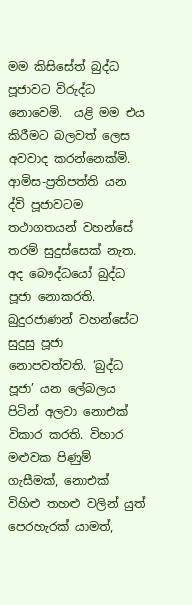මම කිසිසේත් බුද්ධ පූජාවට විරුද්ධ නොවෙමි.  යළි මම එය කිරීමට බලවත් ලෙස අවවාද කරන්නෙක්මි. ආමිස-ප්‍රතිපත්ති යන ද්වි පූජාවටම තථාගතයන් වහන්සේ තරම් සුදුස්සෙක් නැත. අද බෞද්ධයෝ බුද්ධ පූජා නොකරති. බුදුරජාණන් වහන්සේට සුදුසු පූජා නොපවත්වති. ‘බුද්ධ පූජා’ යන ලේබලය පිටින් අලවා නොඑක් විකාර කරති. විහාර මළුවක පිණුම් ගැසීමක්, නොඑක් විහිළු තහළු වලින් යුත් පෙරහැරක් යාමත්,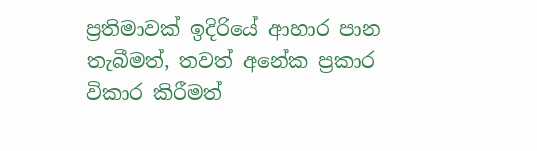ප්‍රතිමාවක් ඉදිරියේ ආහාර පාන තැබීමත්, තවත් අනේක ප්‍රකාර විකාර කිරීමත්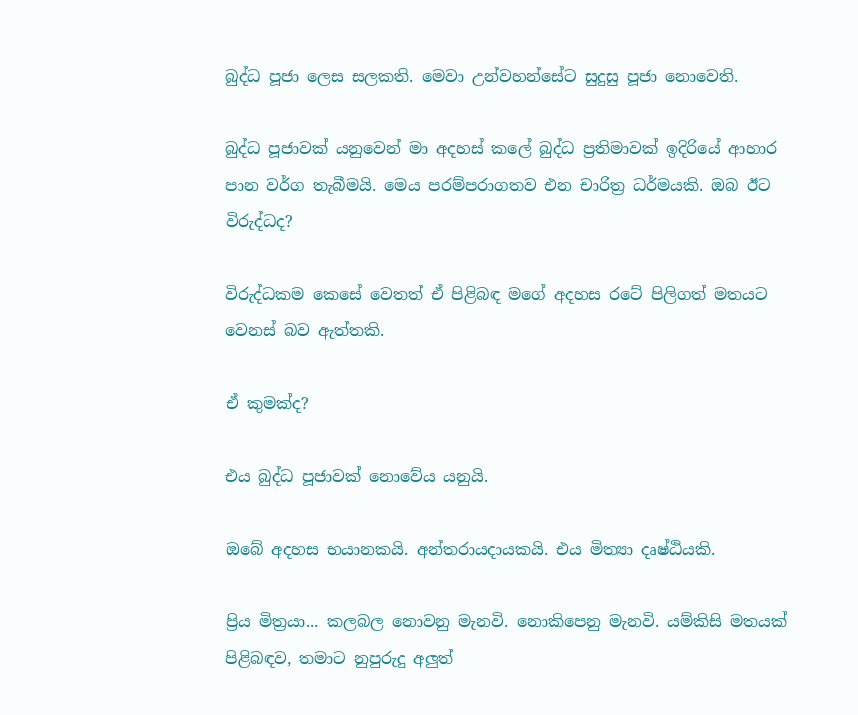බුද්ධ පූජා ලෙස සලකති. මෙවා උන්වහන්සේට සුදුසු පූජා නොවෙති.

බුද්ධ පූජාවක් යනුවෙන් මා අදහස් කලේ බුද්ධ ප්‍රතිමාවක් ඉදිරියේ ආහාර පාන වර්ග තැබීමයි. මෙය පරම්පරාගතව එන චාරිත්‍ර ධර්මයකි. ඔබ ඊට විරුද්ධද?

විරුද්ධකම කෙසේ වෙතත් ඒ පිළිබඳ මගේ අදහස රටේ පිලිගත් මතයට වෙනස් බව ඇත්තකි.

ඒ කුමක්ද?

එය බුද්ධ පූජාවක් නොවේය යනුයි.

ඔබේ අදහස භයානකයි. අන්තරායදායකයි. එය මිත්‍යා දෘෂ්ඨියකි.

ප්‍රිය මිත්‍රයා... කලබල නොවනු මැනවි. නොකිපෙනු මැනවි. යම්කිසි මතයක් පිළිබඳව, තමාට නුපුරුදු අලුත්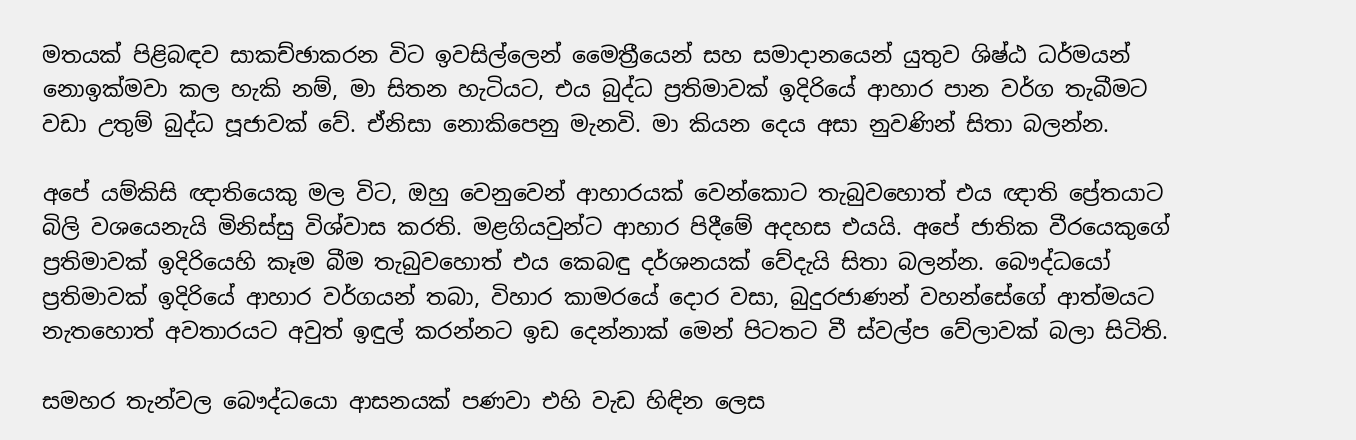මතයක් පිළිබඳව සාකච්ඡාකරන විට ඉවසිල්ලෙන් මෛත්‍රීයෙන් සහ සමාදානයෙන් යුතුව ශිෂ්ඨ ධර්මයන් නොඉක්මවා කල හැකි නම්, මා සිතන හැටියට, එය බුද්ධ ප්‍රතිමාවක් ඉදිරියේ ආහාර පාන වර්ග තැබීමට වඩා උතුම් බුද්ධ පූජාවක් වේ. ඒනිසා නොකිපෙනු මැනවි. මා කියන දෙය අසා නුවණින් සිතා බලන්න.

අපේ යම්කිසි ඥාතියෙකු මල විට, ඔහු වෙනුවෙන් ආහාරයක් වෙන්කොට තැබුවහොත් එය ඥාති ප්‍රේතයාට බිලි වශයෙනැයි මිනිස්සු විශ්වාස කරති. මළගියවුන්ට ආහාර පිදීමේ අදහස එයයි. අපේ ජාතික වීරයෙකුගේ ප්‍රතිමාවක් ඉදිරියෙහි කෑම බීම තැබුවහොත් එය කෙබඳු දර්ශනයක් වේදැයි සිතා බලන්න. බෞද්ධයෝ ප්‍රතිමාවක් ඉදිරියේ ආහාර වර්ගයන් තබා, විහාර කාමරයේ දොර වසා, බුදුරජාණන් වහන්සේගේ ආත්මයට නැතහොත් අවතාරයට අවුත් ඉඳුල් කරන්නට ඉඩ දෙන්නාක් මෙන් පිටතට වී ස්වල්ප වේලාවක් බලා සිටිති.

සමහර තැන්වල බෞද්ධයො ආසනයක් පණවා එහි වැඩ හිඳින ලෙස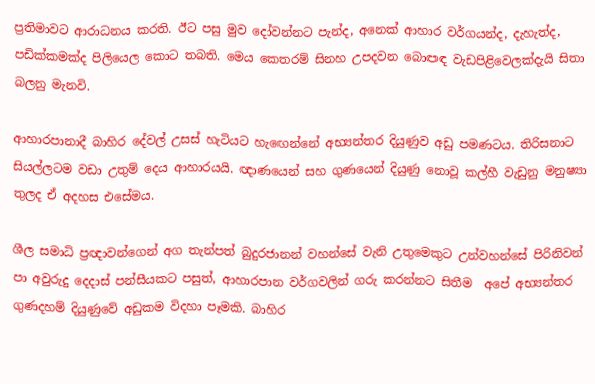ප්‍රතිමාවට ආරාධනය කරති. ඊට පසු මුව දෝවන්නට පැන්ද, අනෙක් ආහාර වර්ගයන්ද, දැහැත්ද, පඩික්කමක්ද පිලියෙල කොට තබති. මෙය කෙතරම් සිනහ උපදවන බොඏඳ වැඩපිළිවෙලක්දැයි සිතා බලනු මැනවි.

ආහාරපානාදී බාහිර දේවල් උසස් හැටියට හැ‍ඟෙන්නේ අභ්‍යන්තර දියුණුව අඩු පමණටය. තිරිසනාට සියල්ලටම වඩා උතුම් දෙය ආහාරයයි. ඥාණයෙන් සහ ගුණයෙන් දියුණු නොවූ කල්හී වැඩුනු මනුෂ්‍යා තුලද ඒ අදහස එසේමය.

ශීල සමාධි ප්‍රඥාවන්ගෙන් අග තැන්පත් බුදුරජානන් වහන්සේ වැනි උතුමෙකුට උන්වහන්සේ පිරිනිවන් පා අවුරුදු දෙදාස් පන්සීයකට පසුත්, ආහාරපාන වර්ගවලින් ගරු කරන්නට සිතීම  අපේ අභ්‍යන්තර ගුණදහම් දියුණුවේ අඩුකම විදහා පෑමකි. බාහිර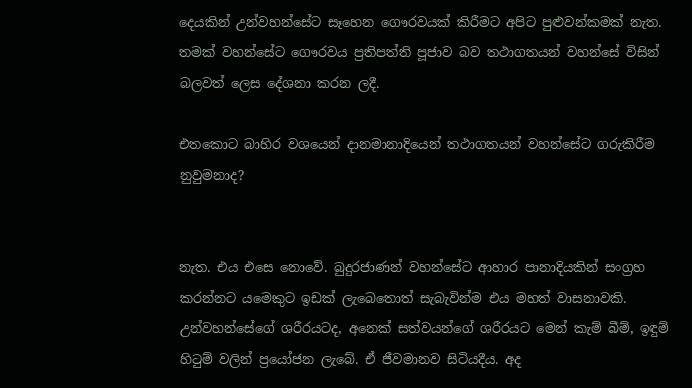දෙයකින් උන්වහන්සේට සෑහෙන ගෞරවයක් කිරීමට අපිට පුළුවන්කමක් නැත. තමක් වහන්සේට ගෞරවය ප්‍රතිපත්ති පූජාව බව තථාගතයන් වහන්සේ විසින් බලවත් ලෙස දේශනා කරන ලදී.

එතකොට බාහිර වශයෙන් දානමානාදියෙන් තථාගතයන් වහන්සේට ගරුකිරීම නුවුමනාද?


නැත. එය එසෙ නොවේ. බුදුරජාණන් වහන්සේට ආහාර පානාදියකින් සංග්‍රහ කරන්නට යමෙකුට ඉඩක් ලැබෙතොත් සැබැවින්ම එය මහත් වාසනාවකි. උන්වහන්සේගේ ශරීරයටද, අනෙක් සත්වයන්ගේ ශරීරයට මෙන් කැම් බීම්, ඉඳුම් හිටුම් වලින් ප්‍රයෝජන ලැබේ. ඒ ජීවමානව සිටියදීය. අද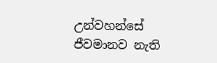උන්වහන්සේ ජීවමානව නැති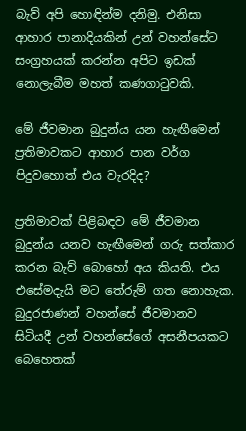බැව් අපි හොඳින්ම දනිමු. එනිසා ආහාර පානාදියකින් උන් වහන්සේට සංග්‍රහයක් කරන්න අපිට ඉඩක් නොලැබීම මහත් කණගාටුවකි.

මේ ජීවමාන බුදුන්ය යන හැඟීමෙන් ප්‍රතිමාවකට ආහාර පාන වර්ග පිදුවහොත් එය වැරදිද?

ප්‍රතිමාවක් පිළිබඳව මේ ජීවමාන බුදුන්ය යනව හැඟීමෙන් ගරු සත්කාර කරන බැව් බොහෝ අය කියති. එය එසේමදැයි මට තේරුම් ගත නොහැක. බුදුරජාණන් වහන්සේ ජීවමානව සිටියදී උන් වහන්සේගේ අසනීපයකට බෙහෙතක්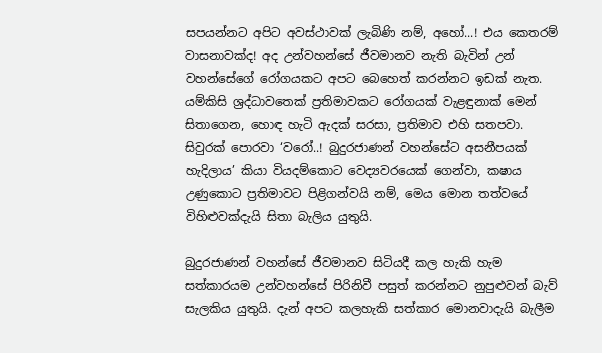සපයන්නට අපිට අවස්ථාවක් ලැබිණි නම්, අහෝ...! එය කෙතරම් වාසනාවක්ද! අද උන්වහන්සේ ජීවමානව නැති බැවින් උන් වහන්සේගේ රෝගයකට අපට බෙහෙත් කරන්නට ඉඩක් නැත. යම්කිසි ශ්‍රද්ධාවතෙක් ප්‍රතිමාවකට රෝගයක් වැළඳුනාක් මෙන් සිතාගෙන, හොඳ හැටි ඇදක් සරසා, ප්‍රතිමාව එහි සතපවා. සිවුරක් පොරවා ‘වරෝ..! බුදුරජාණන් වහන්සේට අසනීපයක් හැදිලාය’ කියා වියදම්කොට වෙද්‍යවරයෙක් ගෙන්වා, කෂාය උණුකොට ප්‍රතිමාවට පිළිගන්වයි නම්, මෙය මොන තත්වයේ විහිළුවක්දැයි සිතා බැලිය යුතුයි.

බුදුරජාණන් වහන්සේ ජීවමානව සිටියදී කල හැකි හැම සත්කාරයම උන්වහන්සේ පිරිනිවී පසුත් කරන්නට නුපුළුවන් බැව් සැලකිය යුතුයි. දැන් අපට කලහැකි සත්කාර මොනවාදැයි බැලීම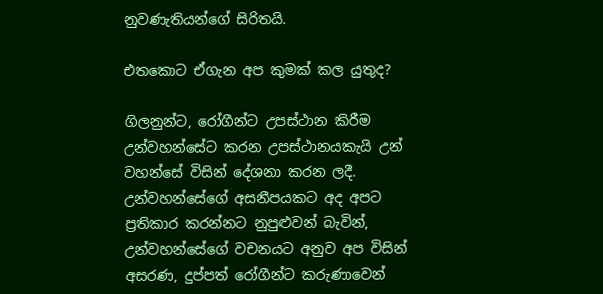නුවණැතියන්ගේ සිරිතයි.

එතකොට ඒගැන අප කුමක් කල යුතුද?

ගිලනුන්ට, රෝගීන්ට උපස්ථාන කිරීම උන්වහන්සේට කරන උපස්ථානයකැයි උන් වහන්සේ විසින් දේශනා කරන ලදී. උන්වහන්සේගේ අසනීපයකට අද අපට ප්‍රතිකාර කරන්නට නුපුළුවන් බැවින්, උන්වහන්සේගේ වචනයට අනුව අප විසින් අසරණ, දුප්පත් රෝගීන්ට කරුණාවෙන්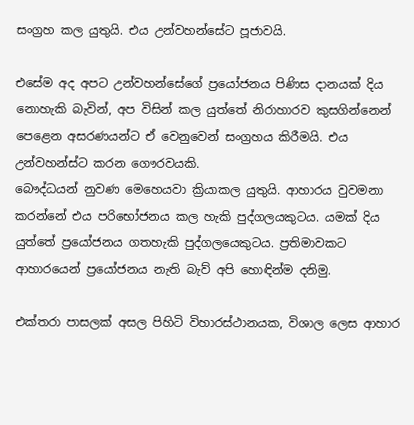සංග්‍රහ කල යුතුයි. එය උන්වහන්සේට පූජාවයි.

එසේම අද අපට උන්වහන්සේගේ ප්‍රයෝජනය පිණිස දානයක් දිය නොහැකි බැවින්, අප විසින් කල යුත්තේ නිරාහාරව කුසගින්නෙන් පෙළෙන අසරණයන්ට ඒ වෙනුවෙන් සංග්‍රහය කිරීමයි. එය උන්වහන්ස්ට කරන ‍ගෞරවයකි.
බෞද්ධයන් නුවණ මෙහෙයවා ක්‍රියාකල යුතුයි. ආහාරය වුවමනා කරන්නේ එය පරිභෝජනය කල හැකි පුද්ගලයකුටය. යමක් දිය යුත්තේ ප්‍රයෝජනය ගතහැකි පුද්ගලයෙකුටය. ප්‍රතිමාවකට ආහාරයෙන් ප්‍රයෝජනය නැති බැව් අපි හොඳින්ම දනිමු.

එක්තරා පාසලක් අසල පිහිටි විහාරස්ථානයක, විශාල ලෙස ආහාර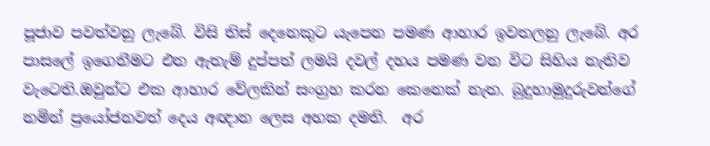පූජාව පවත්වනු ලැබේ. විසි තිස් දෙනෙකුට යැපෙන පමණ ආහාර ඉවතලනු ලැබේ. අර පාසලේ ඉගෙනීමට එන ඇතැම් දුප්පත් ලමයි දවල් දහය පමණ වන විට සිහිය නැතිව වැටෙති.ඔවුන්ට එක ආහාර වේලකින් සංග්‍රහ කරන කෙනෙක් නැත. බුදුහාමුදුරුවන්ගේ නමින් ප්‍රයෝජනවත් දෙය අඥාන ලෙස අහක දමති.  අර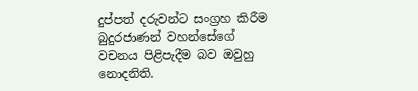දුප්පත් දරුවන්ට සංග්‍රහ කිරීම බුදුරජාණන් වහන්සේගේ වචනය පිළිපැදීම බව ඔවුහු නොදනිති.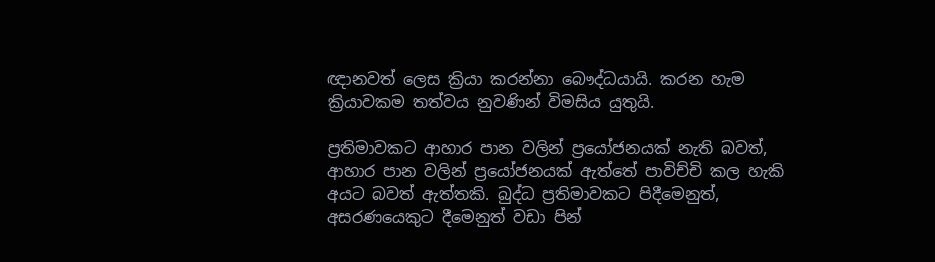ඥානවත් ලෙස ක්‍රියා කරන්නා බෞද්ධයායි. කරන හැම ක්‍රියාවකම තත්වය නුවණින් විමසිය යුතුයි.

ප්‍රතිමාවකට ආහාර පාන වලින් ප්‍රයෝජනයක් නැති බවත්, ආහාර පාන වලින් ප්‍රයෝජනයක් ඇත්තේ පාවිච්චි කල හැකි අයට බවත් ඇත්තකි. බුද්ධ ප්‍රතිමාවකට පිදීමෙනුත්, අසරණයෙකුට දීමෙනුත් වඩා පින්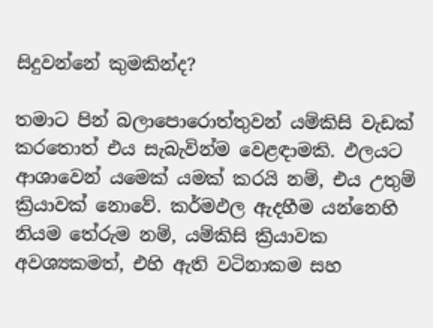සිදුවන්නේ කුමකින්ද?

තමාට පින් බලාපොරොත්තුවන් යම්කිසි වැඩක් කරතොත් එය සැබැවින්ම වෙළඳාමකි. ඵලයට ආශාවෙන් යමෙක් යමක් කරයි නම්, එය උතුම් ක්‍රියාවක් නොවේ. කර්මඵල ඇදහීම යන්නෙහි නියම තේරුම නම්, යම්කිසි ක්‍රියාවක අවශ්‍යකමත්, එහි ඇති වටිනාකම සහ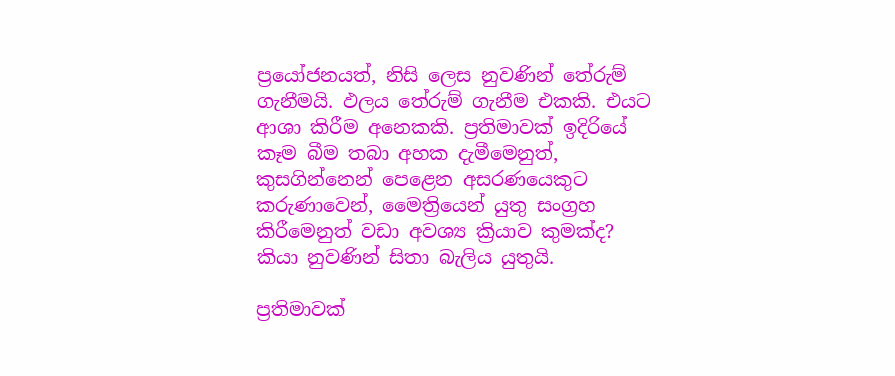ප්‍රයෝජනයත්, නිසි ලෙස නුවණින් තේරුම් ගැනීමයි. ඵලය තේරුම් ගැනීම එකකි. එයට ආශා කිරීම අනෙකකි. ප්‍රතිමාවක් ඉදිරියේ කෑම බීම තබා අහක දැමීමෙනුත්, කුසගින්නෙන් පෙළෙන අසරණයෙකුට කරුණාවෙන්, මෛත්‍රියෙන් යුතු සංග්‍රහ කිරීමෙනුත් වඩා අවශ්‍ය ක්‍රියාව කුමක්ද? කියා නුවණින් සිතා බැලිය යුතුයි.

ප්‍රතිමාවක්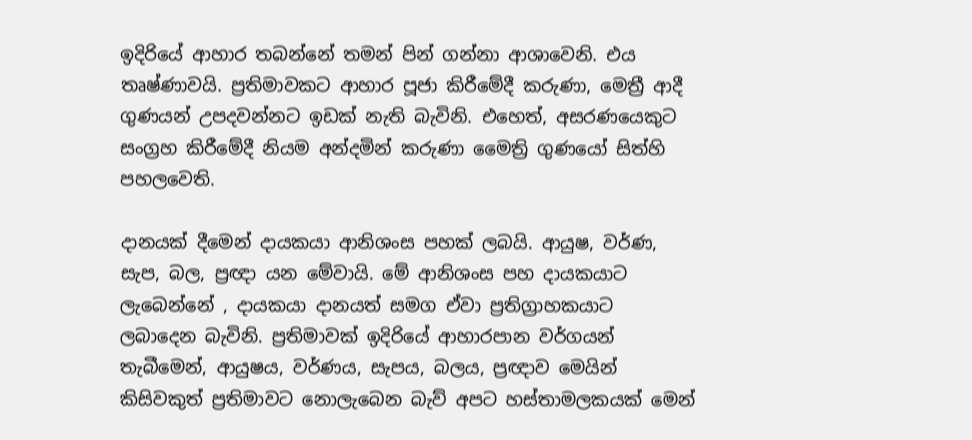ඉදිරියේ ආහාර තබන්නේ තමන් පින් ගන්නා ආශාවෙනි. එය තෘෂ්ණාවයි. ප්‍රතිමාවකට ආහාර පූජා කිරීමේදී කරුණා, මෙත්‍රී ආදී ගුණයන් උපදවන්නට ඉඩක් නැති බැවිනි. එහෙත්, අසරණයෙකුට සංග්‍රහ කිරීමේදී නියම අන්දමින් කරුණා මෛත්‍රි ගුණයෝ සිත්හි පහලවෙති.

දානයක් දීමෙන් දායකයා ආනිශංස පහක් ලබයි. ආයුෂ, වර්ණ, සැප, බල, ප්‍රඥා යන මේවායි. මේ ආනිශංස පහ දායකයාට ලැබෙන්නේ , දායකයා දානයත් සමග ඒවා ප්‍රතිග්‍රාහකයාට ලබාදෙන බැවිනි. ප්‍රතිමාවක් ඉදිරියේ ආහාරපාන වර්ගයන් තැබීමෙන්, ආයුෂය, වර්ණය, සැපය, බලය, ප්‍රඥාව මෙයින් කිසිවකුත් ප්‍රතිමාවට නොලැබෙන බැව් අපට හස්තාමලකයක් මෙන්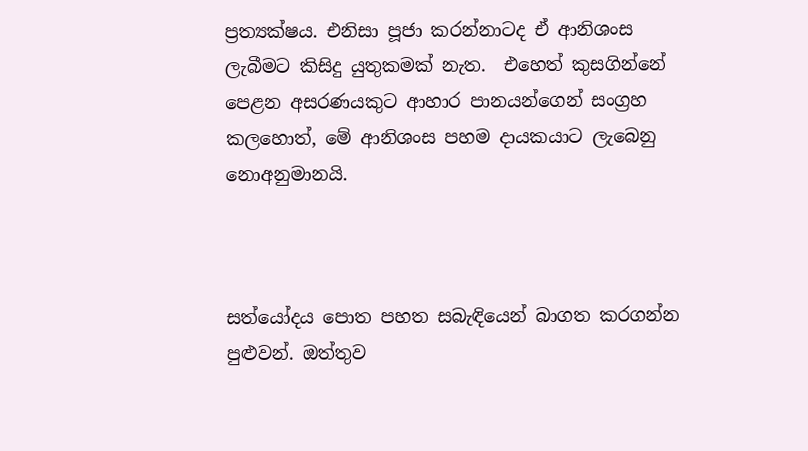ප්‍රත්‍යක්ෂය. එනිසා පූජා කරන්නාටද ඒ ආනිශංස ලැබීමට කිසිදු යුතුකමක් නැත.  එහෙත් කුසගින්නේ පෙළන අසරණයකුට ආහාර පානයන්ගෙන් සංග්‍රහ කලහොත්, මේ ආනිශංස පහම දායකයාට ලැබෙනු නොඅනුමානයි.



සත්යෝදය පොත පහත සබැඳියෙන් බාගත කරගන්න පුළුවන්. ඔත්තුව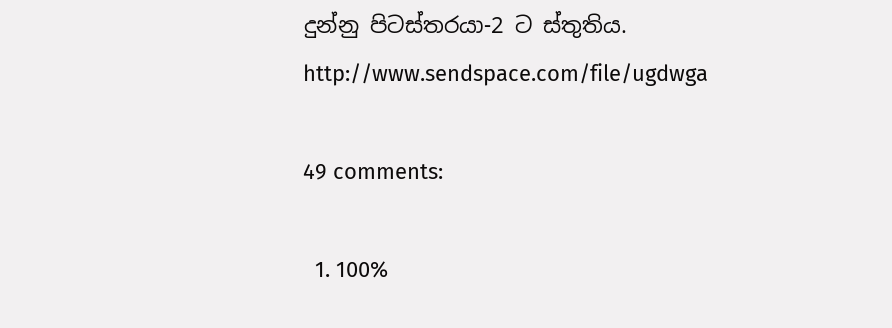දුන්නු පිටස්තරයා-2 ට ස්තුතිය.
http://www.sendspace.com/file/ugdwga

49 comments:

  1. 100%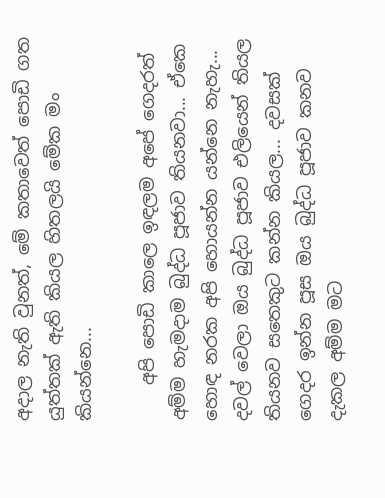අදාල නැති වුනත්, මේ කතාවෙත් පොඩි ගත යුත්තක් ඇති කියල හිතලයි මේක මං කියන්නෙ...

    අපි පොඩි කාලෙ ඉඳලම අපේ ගෙදරත් අම්ම හැමදාම බුද්ධ පූජාව තියනවා... ඒකෙ හොඳ නරක අපි හොයන්න යන්නෙ නැහැ... දවල් වෙලා ඔය බුද්ධ පූජාව එලියෙන් තියල තියනව සතෙකුට කන්න කියල... දවසක් ගෙදර ඉන්න පූස ඔය බුද්ධ පූජාව කනව දැකල අම්ම මට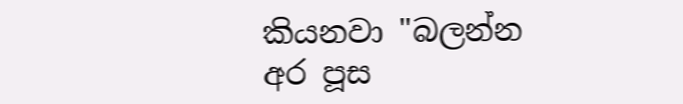කියනවා "බලන්න අර පූස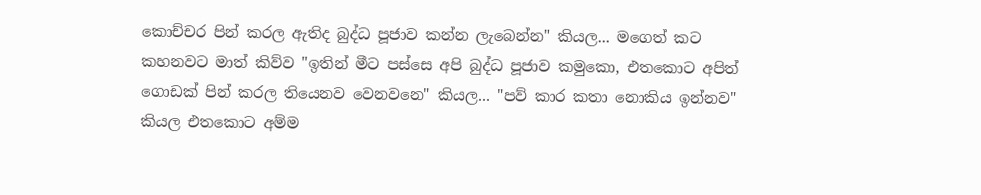කොච්චර පින් කරල ඇතිද බුද්ධ පූජාව කන්න ලැබෙන්න" කියල... මගෙත් කට කහනවට මාත් කිව්ව "ඉතින් මීට පස්සෙ අපි බුද්ධ පූජාව කමුකො, එතකොට අපිත් ගොඩක් පින් කරල තියෙනව වෙනවනෙ" කියල... "පව් කාර කතා නොකිය ඉන්නව" කියල එතකොට අම්ම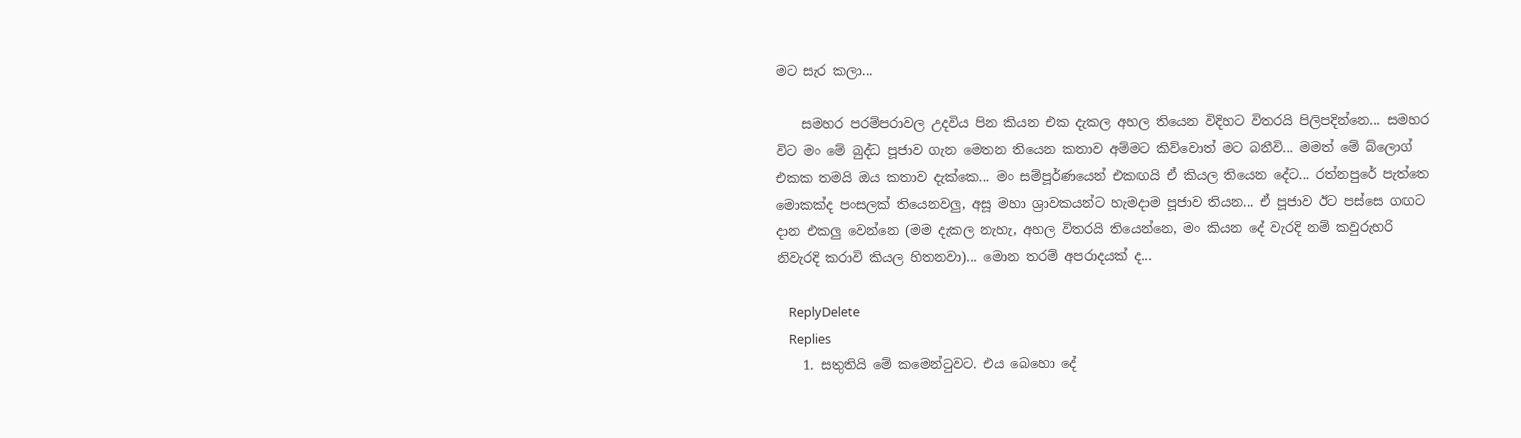මට සැර කලා...

    සමහර පරම්පරාවල උදවිය පින කියන එක දැකල අහල තියෙන විදිහට විතරයි පිලිපදින්නෙ... සමහර විට මං මේ බුද්ධ පූජාව ගැන මෙතන තියෙන කතාව අම්මට කිව්වොත් මට බනීවි... මමත් මේ බ්ලොග් එකක තමයි ඔය කතාව දැක්කෙ... මං සම්පූර්ණයෙන් එකඟයි ඒ කියල තියෙන දේට... රත්නපුරේ පැත්තෙ මොකක්ද පංසලක් තියෙනවලු, අසූ මහා ශ්‍රාවකයන්ට හැමදාම පූජාව තියන... ඒ පූජාව ඊට පස්සෙ ගඟට දාන එකලු වෙන්නෙ (මම දැකල නැහැ, අහල විතරයි තියෙන්නෙ, මං කියන දේ වැරදි නම් කවුරුහරි නිවැරදි කරාවි කියල හිතනවා)... මොන තරම් අපරාදයක් ද...

    ReplyDelete
    Replies
    1. සතුතියි මේ කමෙන්ටුවට. එය බෙහො දේ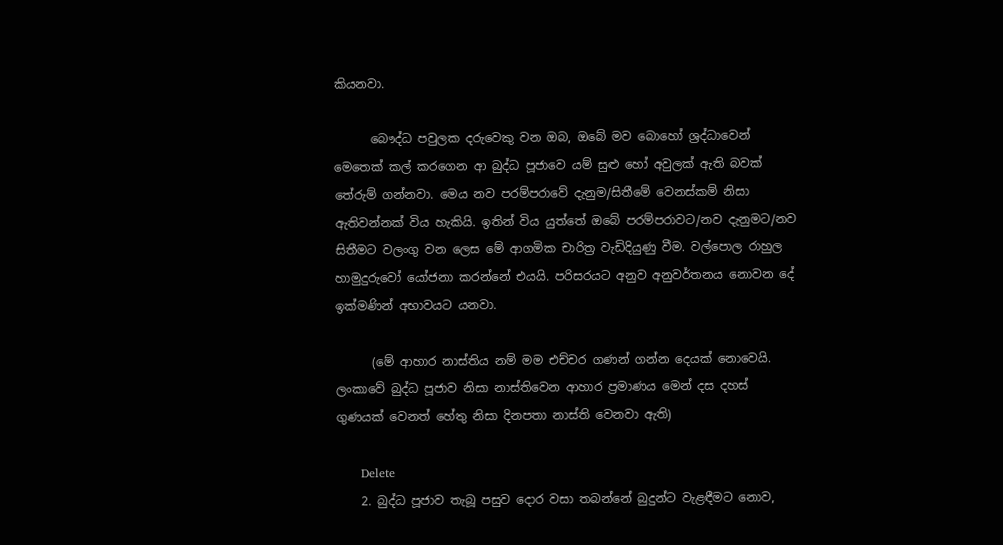කියනවා.

      බෞද්ධ පවුලක දරුවෙකු වන ඔබ, ඔබේ මව බොහෝ ශ්‍රද්ධාවෙන් මෙතෙක් කල් කරගෙන ආ බුද්ධ පූජාවෙ යම් සුළු හෝ අවුලක් ඇති බවක් තේරුම් ගන්නවා. මෙය නව පරම්පරාවේ දැනුම/සිතීමේ වෙනස්කම් නිසා ඇතිවන්නක් විය හැකියි. ඉතින් විය යුත්තේ ඔබේ පරම්පරාවට/නව දැනුමට/නව සිතීමට වලංගු වන ලෙස මේ ආගමික චාරිත්‍ර වැඩිදියුණු වීම. වල්පොල රාහුල හාමුදුරුවෝ යෝජනා කරන්නේ එයයි. පරිසරයට අනුව අනුවර්තනය නොවන දේ ඉක්මණින් අභාවයට යනවා.

      (මේ ආහාර නාස්තිය නම් මම එච්චර ගණන් ගන්න දෙයක් නොවෙයි. ලංකාවේ බුද්ධ පූජාව නිසා නාස්තිවෙන ආහාර ප්‍රමාණය මෙන් දස දහස් ගුණයක් වෙනත් හේතු නිසා දිනපතා නාස්ති වෙනවා ඇති)

      Delete
    2. බුද්ධ පූජාව තැබූ පසුව දොර වසා තබන්නේ බුදුන්ට වැළඳීමට නොව,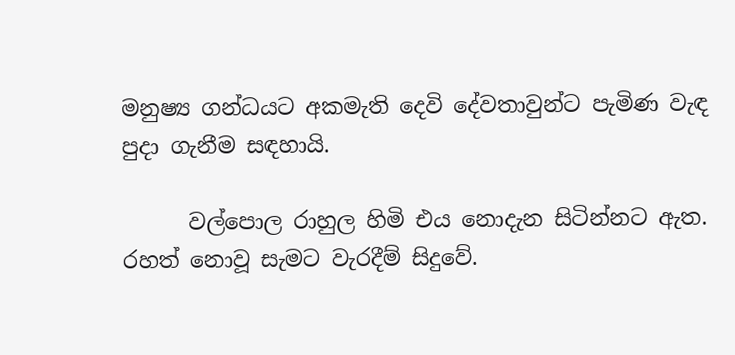මනුෂ්‍ය ගන්ධයට අකමැති දෙවි දේවතාවුන්ට පැමිණ වැඳ පුදා ගැනීම සඳහායි.

      වල්පොල රාහුල හිමි එය නොදැන සිටින්නට ඇත. රහත් නොවූ සැමට වැරදීම් සිදුවේ.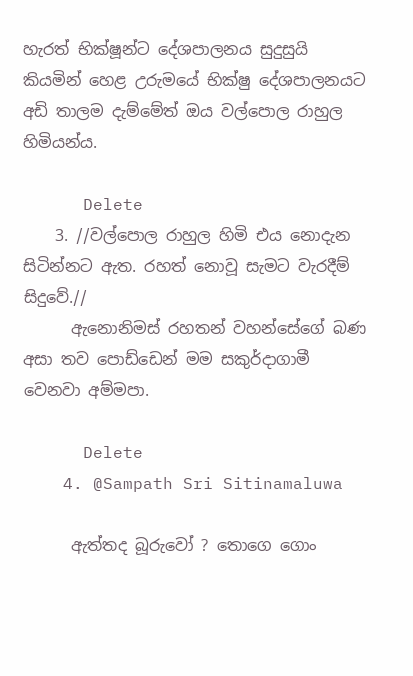හැරත් භික්ෂූන්ට දේශපාලනය සුදුසුයි කියමින් හෙළ උරුමයේ භික්ෂු දේශපාලනයට අඩි තාලම දැම්මේත් ඔය වල්පොල රාහුල හිමියන්ය.

      Delete
    3. //වල්පොල රාහුල හිමි එය නොදැන සිටින්නට ඇත. රහත් නොවූ සැමට වැරදීම් සිදුවේ.//
      ඇනොනිමස් රහතන් වහන්සේගේ බණ අසා තව පොඩ්ඩෙන් මම සකුර්දාගාමී වෙනවා අම්මපා.

      Delete
    4. @Sampath Sri Sitinamaluwa

      ඇත්තද බූරුවෝ ? තොගෙ ගොං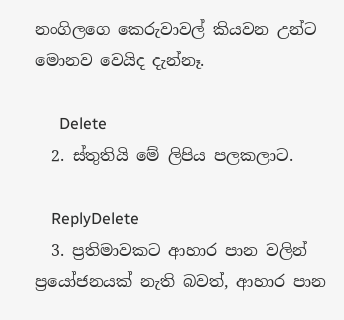නංගිලගෙ කෙරුවාවල් කියවන උන්ට මොනව වෙයිද දැන්නෑ.

      Delete
  2. ස්තුතියි මේ ලිපිය පලකලාට.

    ReplyDelete
  3. ප්‍රතිමාවකට ආහාර පාන වලින් ප්‍රයෝජනයක් නැති බවත්, ආහාර පාන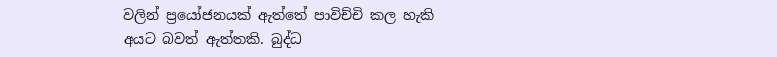වලින් ප්‍රයෝජනයක් ඇත්තේ පාවිච්චි කල හැකි අයට බවත් ඇත්තකි. බුද්ධ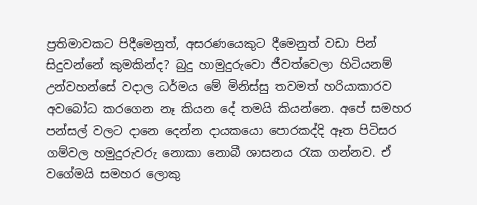ප්‍රතිමාවකට පිදීමෙනුත්, අසරණයෙකුට දීමෙනුත් වඩා පින් සිදුවන්නේ කුමකින්ද? බුදු හාමුදුරුවො ජීවත්වෙලා හිටියනම් උන්වහන්සේ වදාල ධර්මය මේ මිනිස්සු තවමත් හරියාකාරව අවබෝධ කරගෙන නෑ කියන දේ තමයි කියන්නෙ. අපේ සමහර පන්සල් වලට දානෙ දෙන්න දායකයො පොරකද්දි ඈත පිටිසර ගම්වල හමුදුරුවරු නොකා නොබී ශාසනය රැක ගන්නව. ඒ වගේමයි සමහර ලොකු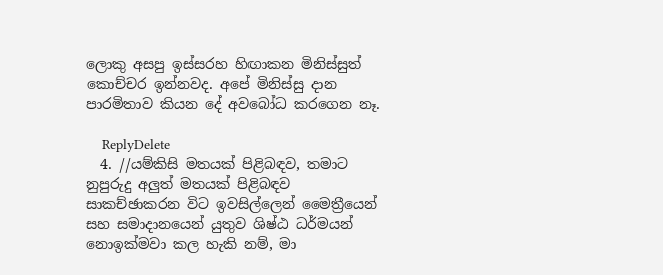ලොකු අසපු ඉස්සරහ හිඟාකන මිනිස්සුත් කොච්චර ඉන්නවද. අපේ මිනිස්සු දාන පාරමිතාව කියන දේ අවබෝධ කරගෙන නෑ.

    ReplyDelete
  4. //යම්කිසි මතයක් පිළිබඳව, තමාට නුපුරුදු අලුත් මතයක් පිළිබඳව සාකච්ඡාකරන විට ඉවසිල්ලෙන් මෛත්‍රීයෙන් සහ සමාදානයෙන් යුතුව ශිෂ්ඨ ධර්මයන් නොඉක්මවා කල හැකි නම්, මා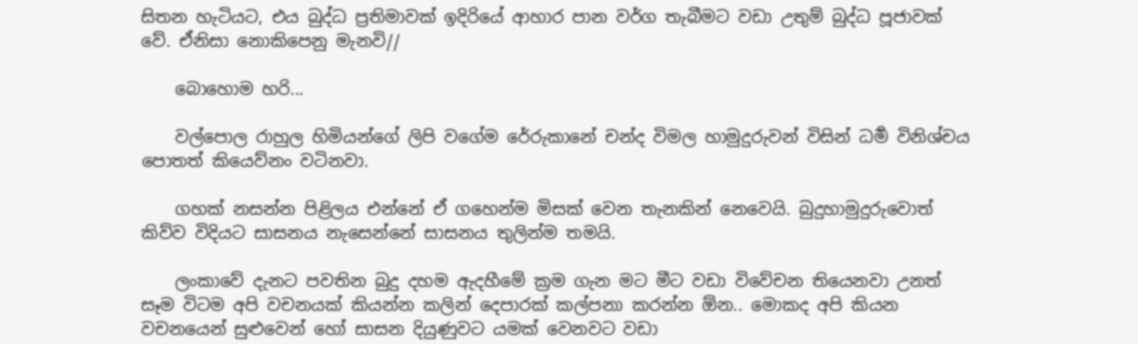සිතන හැටියට, එය බුද්ධ ප්‍රතිමාවක් ඉදිරියේ ආහාර පාන වර්ග තැබීමට වඩා උතුම් බුද්ධ පූජාවක් වේ. ඒනිසා නොකිපෙනු මැනවි//

    බොහොම හරි...

    වල්පොල රාහුල හිමියන්ගේ ලිපි වගේම රේරුකානේ චන්ද විමල හාමුදුරුවන් විසින් ධර්‍ම විනිශ්චය පොතත් කියෙව්නං වටිනවා.

    ගහක් නසන්න පිළිලය එන්නේ ඒ ගහෙන්ම මිසක් වෙන තැනකින් නෙවෙයි. බුදුහාමුදුරුවොත් කිව්ව විදියට සාසනය නැසෙන්නේ සාසනය තුලින්ම තමයි.

    ලංකාවේ දැනට පවතින බුදු දහම ඇදහීමේ ක්‍රම ගැන මට මීට වඩා විවේචන තියෙනවා උනත් සෑම විටම අපි වචනයක් කියන්න කලින් දෙපාරක් කල්පනා කරන්න ඕන.. මොකද අපි කියන වචනයෙන් සුළුවෙන් හෝ සාසන දියුණුවට යමක් වෙනවට වඩා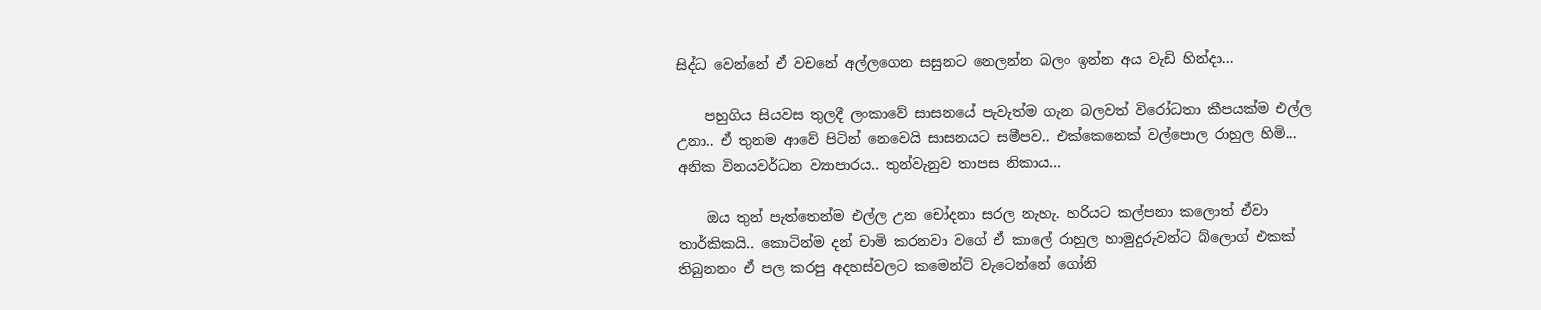සිද්ධ වෙන්නේ ඒ වචනේ අල්ලගෙන සසුනට නෙලන්න බලං ඉන්න අය වැඩි හින්දා...

    පහුගිය සියවස තුලදී ලංකාවේ සාසනයේ පැවැත්ම ගැන බලවත් විරෝධතා කීපයක්ම එල්ල උනා.. ඒ තුනම ආවේ පිටින් නෙවෙයි සාසනයට සමීපව.. එක්කෙනෙක් වල්පොල රාහුල හිමි... අනික විනයවර්ධන ව්‍යාපාරය.. තුන්වැනුව තාපස නිකාය...

    ඔය තුන් පැත්තෙන්ම එල්ල උන චෝදනා සරල නැහැ. හරියට කල්පනා කලොත් ඒවා තාර්කිකයි.. කොටින්ම දන් චාමි කරනවා වගේ ඒ කාලේ රාහුල හාමුදුරුවන්ට බ්ලොග් එකක් තිබුනනං ඒ පල කරපු අදහස්වලට කමෙන්ට් වැටෙන්නේ ගෝනි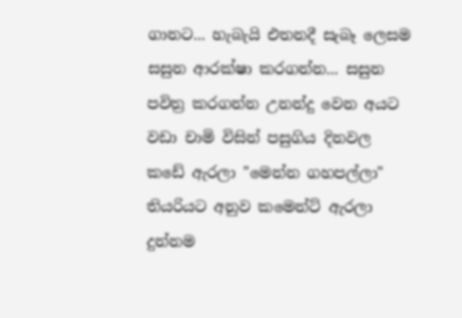ගානට... හැබැයි එතනදී සැබෑ ලෙසම සසුන ආරක්ෂා කරගන්න... සසුන පවිත්‍ර කරගන්න උනන්දු වෙන අයට වඩා චාමි විසින් පසුගිය දිනවල කඩේ ඇරලා "මෙන්න ගහපල්ලා" තියරියට අනුව කමෙන්ට් ඇරලා දුන්නම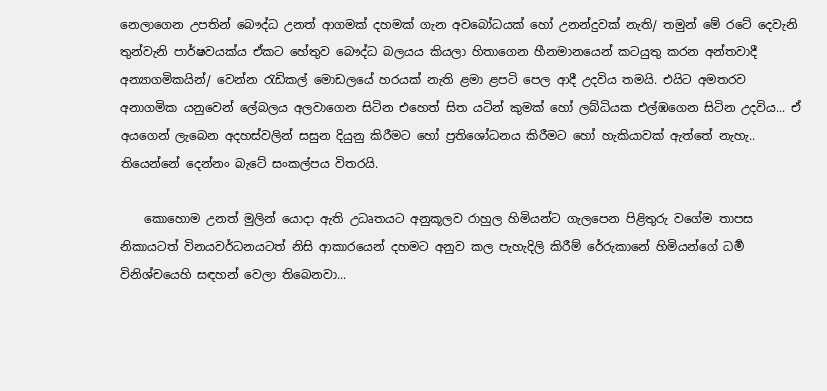නෙලාගෙන උපතින් බෞද්ධ උනත් ආගමක් දහමක් ගැන අවබෝධයක් හෝ උනන්දුවක් නැති/ තමුන් මේ රටේ දෙවැනි තුන්වැනි පාර්ෂවයක්ය ඒකට හේතුව බෞද්ධ බලයය කියලා හිතාගෙන හීනමානයෙන් කටයුතු කරන අන්තවාදී අන්‍යාගමිකයින්/ වෙන්න රැඩිකල් මොඩලයේ හරයක් නැති ළමා ළපටි පෙල ආදී උදවිය තමයි. එයිට අමතරව අනාගමික යනුවෙන් ලේබලය අලවාගෙන සිටින එහෙත් සිත යටින් කුමක් හෝ ලබ්ධියක එල්ඹගෙන සිටින උදවිය... ඒ අයගෙන් ලැබෙන අදහස්වලින් සසුන දියුනු කිරීමට හෝ ප්‍රතිශෝධනය කිරීමට හෝ හැකියාවක් ඇත්තේ නැහැ.. තියෙන්නේ දෙන්නං බැටේ සංකල්පය විතරයි.

    කොහොම උනත් මුලින් යොදා ඇති උධෘතයට අනුකූලව රාහුල හිමියන්ට ගැලපෙන පිළිතුරු වගේම තාපස නිකායටත් විනයවර්ධනයටත් නිසි ආකාරයෙන් දහමට අනුව කල පැහැදිලි කිරීම් රේරුකානේ හිමියන්ගේ ධර්‍ම විනිශ්චයෙහි සඳහන් වෙලා තිබෙනවා...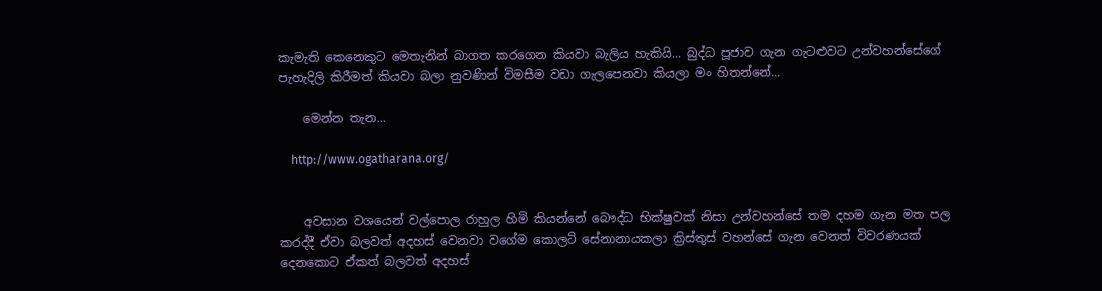කැමැති කෙනෙකුට මෙතැනින් බාගත කරගෙන කියවා බැලිය හැකියි... බුද්ධ පූජාව ගැන ගැටළුවට උන්වහන්සේගේ පැහැදිලි කිරීමත් කියවා බලා නුවණින් විමසීම වඩා ගැලපෙනවා කියලා මං හිතන්නේ...

    මෙන්න තැන...

    http://www.ogatharana.org/


    අවසාන වශයෙන් වල්පොල රාහුල හිමි කියන්නේ බෞද්ධ භික්ෂුවක් නිසා උන්වහන්සේ තම දහම ගැන මත පල කරද්දී ඒවා බලවත් අදහස් වෙනවා වගේම කොලට් සේනානායකලා ක්‍රිස්තුස් වහන්සේ ගැන වෙනත් විවරණයක් දෙනකොට ඒකත් බලවත් අදහස්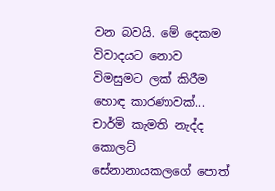වන බවයි. මේ දෙකම විවාදයට නොව විමසුමට ලක් කිරීම හොඳ කාරණාවක්... චාර්මි කැමති නැද්ද කොලට් සේනානායකලගේ පොත්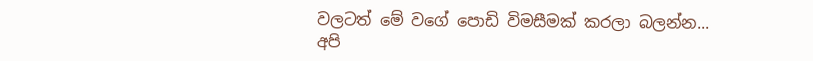වලටත් මේ වගේ පොඩි විමසීමක් කරලා බලන්න... අපි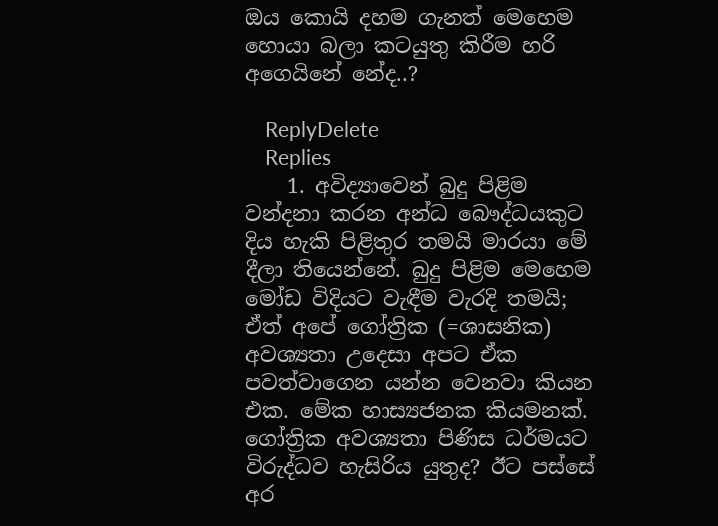ඔය කොයි දහම ගැනත් මෙහෙම හොයා බලා කටයුතු කිරීම හරි අගෙයිනේ නේද..?

    ReplyDelete
    Replies
    1. අවිද්‍යාවෙන් බුදු පිළිම වන්දනා කරන අන්ධ බෞද්ධයකුට දිය හැකි පිළිතුර තමයි මාරයා මේ දීලා තියෙන්නේ. බුදු පිළිම මෙහෙම මෝඩ විදියට වැඳීම වැරදි තමයි; ඒත් අපේ ගෝත්‍රික (=ශාසනික) අවශ්‍යතා උදෙසා අපට ඒක පවත්වාගෙන යන්න වෙනවා කියන එක. මේක හාස්‍යජනක කියමනක්. ගෝත්‍රික අවශ්‍යතා පිණිස ධර්මයට විරුද්ධව හැසිරිය යුතුද? ඊට පස්සේ අර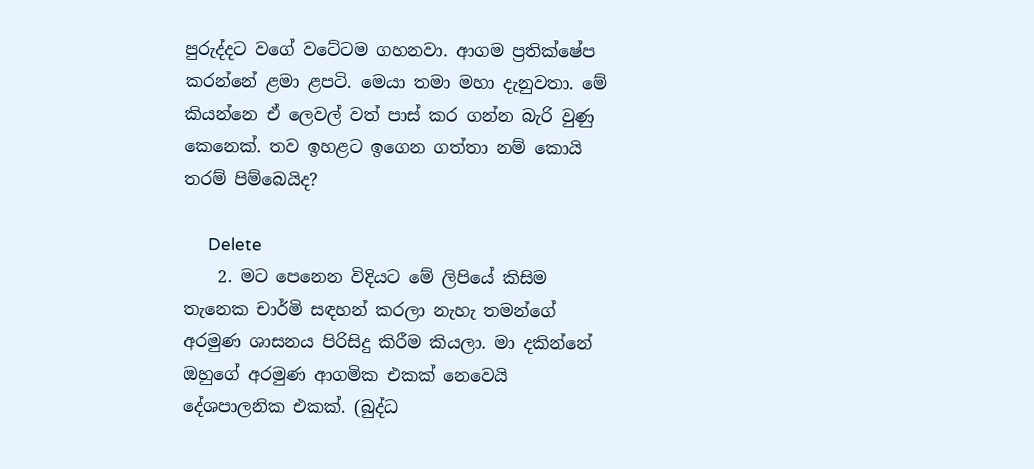පුරුද්දට වගේ වටේටම ගහනවා. ආගම ප්‍රතික්ෂේප කරන්නේ ළමා ළපටි. මෙයා තමා මහා දැනුවතා. මේ කියන්නෙ ඒ ලෙවල් වත් පාස් කර ගන්න බැරි වුණු කෙනෙක්. තව ඉහළට ඉගෙන ගත්තා නම් කොයි තරම් පිම්බෙයිද?

      Delete
    2. මට පෙනෙන විදියට මේ ලිපියේ කිසිම තැනෙක චාර්මි සඳහන් කරලා නැහැ තමන්ගේ අරමුණ ශාසනය පිරිසිදු කිරීම කියලා. මා දකින්නේ ඔහුගේ අරමුණ ආගමික එකක් නෙවෙයි දේශපාලනික එකක්. (බුද්ධ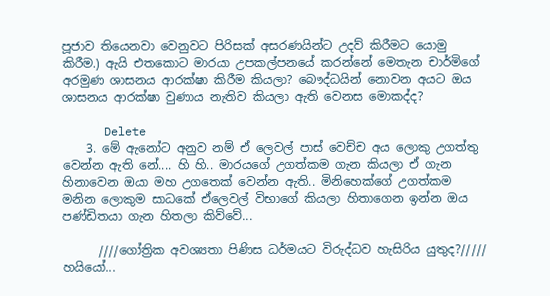පූජාව තියෙනවා වෙනුවට පිරිසක් අසරණයින්ට උදව් කිරීමට යොමු කිරීම.) ඇයි එතකොට මාරයා උපකල්පනයේ කරන්නේ මෙතැන චාර්මිගේ අරමුණ ශාසනය ආරක්ෂා කිරීම කියලා? බෞද්ධයින් නොවන අයට ඔය ශාසනය ආරක්ෂා වුණාය නැතිව කියලා ඇති වෙනස මොකද්ද?

      Delete
    3. මේ ඇනෝට අනුව නම් ඒ ලෙවල් පාස් වෙච්ච අය ලොකු උගත්තු වෙන්න ඇති නේ.... හි හි.. මාරයගේ උගත්කම ගැන කියලා ඒ ගැන හිනාවෙන ඔයා මහ උගතෙක් වෙන්න ඇති.. මිනිහෙක්ගේ උගත්කම මනින ලොකුම සාධකේ ඒලෙවල් විභාගේ කියලා හිතාගෙන ඉන්න ඔය පණ්ඩිතයා ගැන හිතලා කිව්වේ...

      ////ගෝත්‍රික අවශ්‍යතා පිණිස ධර්මයට විරුද්ධව හැසිරිය යුතුද?///// හයියෝ...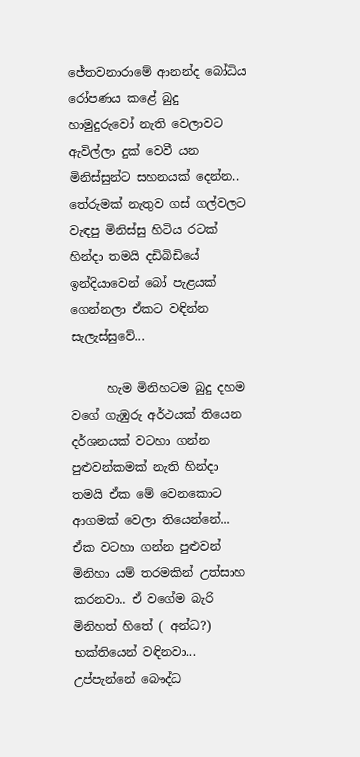ජේතවනාරාමේ ආනන්ද බෝධිය රෝපණය කළේ බුදු හාමුදුරුවෝ නැති වෙලාවට ඇවිල්ලා දුක් වෙවී යන මිනිස්සුන්ට සහනයක් දෙන්න.. තේරුමක් නැතුව ගස් ගල්වලට වැඳපු මිනිස්සු හිටිය රටක් හින්දා තමයි දඩිබිඩියේ ඉන්දියාවෙන් බෝ පැළයක් ගෙන්නලා ඒකට වඳින්න සැලැස්සුවේ...

      හැම මිනිහටම බුදු දහම වගේ ගැඹුරු අර්ථයක් තියෙන දර්ශනයක් වටහා ගන්න පුළුවන්කමක් නැති හින්දා තමයි ඒක මේ වෙනකොට ආගමක් වෙලා තියෙන්නේ... ඒක වටහා ගන්න පුළුවන් මිනිහා යම් තරමකින් උත්සාහ කරනවා.. ඒ වගේම බැරි මිනිහත් හිතේ ( අන්ධ?) භක්තියෙන් වඳිනවා... උප්පැන්නේ බෞද්ධ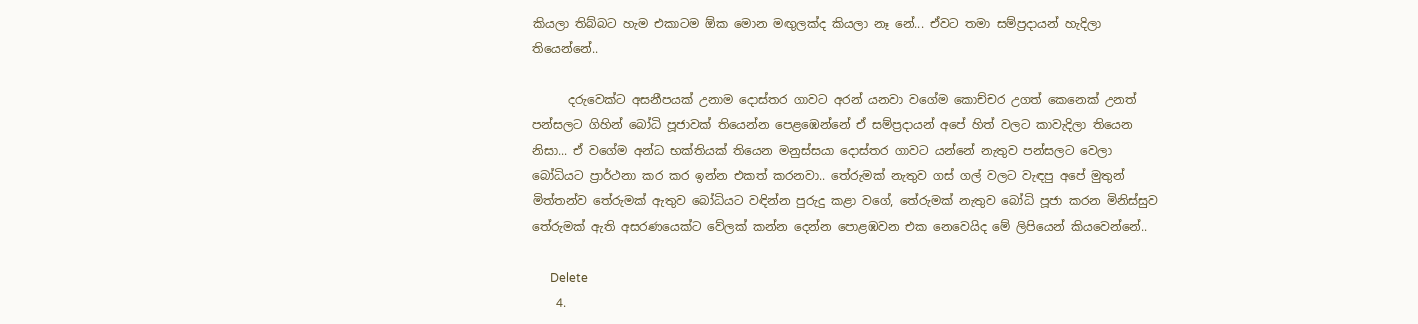කියලා තිබ්බට හැම එකාටම ඕක මොන මඟුලක්ද කියලා නෑ නේ... ඒවට තමා සම්ප්‍රදායන් හැදිලා තියෙන්නේ..

      දරුවෙක්ට අසනීපයක් උනාම දොස්තර ගාවට අරන් යනවා වගේම කොච්චර උගත් කෙනෙක් උනත් පන්සලට ගිහින් බෝධි පූජාවක් තියෙන්න පෙළඹෙන්නේ ඒ සම්ප්‍රදායන් අපේ හිත් වලට කාවැදිලා තියෙන නිසා... ඒ වගේම අන්ධ භක්තියක් තියෙන මනුස්සයා දොස්තර ගාවට යන්නේ නැතුව පන්සලට වෙලා බෝධියට ප්‍රාර්ථනා කර කර ඉන්න එකත් කරනවා.. තේරුමක් නැතුව ගස් ගල් වලට වැඳපු අපේ මුතුන් මිත්තන්ව තේරුමක් ඇතුව බෝධියට වඳින්න පුරුදු කළා වගේ, තේරුමක් නැතුව බෝධි පූජා කරන මිනිස්සුව තේරුමක් ඇති අසරණයෙක්ට වේලක් කන්න දෙන්න පොළඹවන එක නෙවෙයිද මේ ලිපියෙන් කියවෙන්නේ..

      Delete
    4.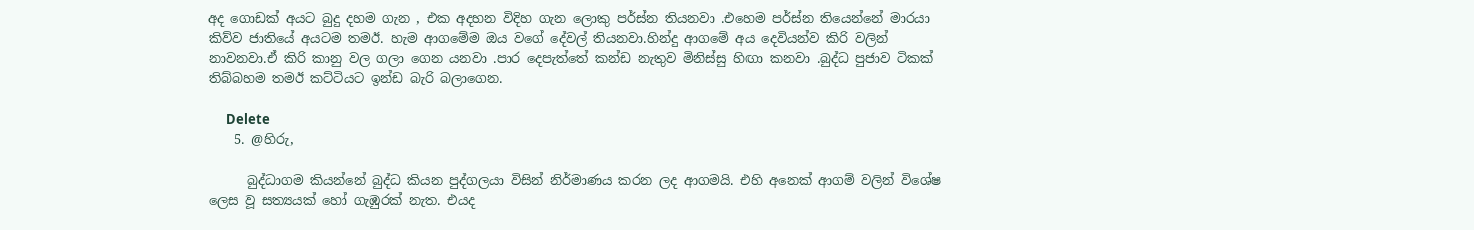අද ගොඩක් අයට බුදු දහම ගැන , එක අදහන විදිහ ගැන ලොකු පර්ස්න තියනවා .එහෙම පර්ස්න තියෙන්නේ මාරයා කිව්ව ජාතියේ අයටම තමඊ. හැම ආගමේම ඔය වගේ දේවල් තියනවා.හින්දු ආගමේ අය දෙවියන්ව කිරි වලින් නාවනවා.ඒ කිරි කානු වල ගලා ගෙන යනවා .පාර දෙපැත්තේ කන්ඩ නැතුව මිනිස්සු හිඟා කනවා .බුද්ධ පුජාව ටිකක් තිබ්බහම තමඊ කට්ටියට ඉන්ඩ බැරි බලාගෙන.

      Delete
    5. @හිරු,

      බුද්ධාගම කියන්නේ බුද්ධ කියන පුද්ගලයා විසින් නිර්මාණය කරන ලද ආගමයි. එහි අනෙක් ආගම් වලින් විශේෂ ලෙස වූ සත්‍යයක් හෝ ගැඹුරක් නැත. එයද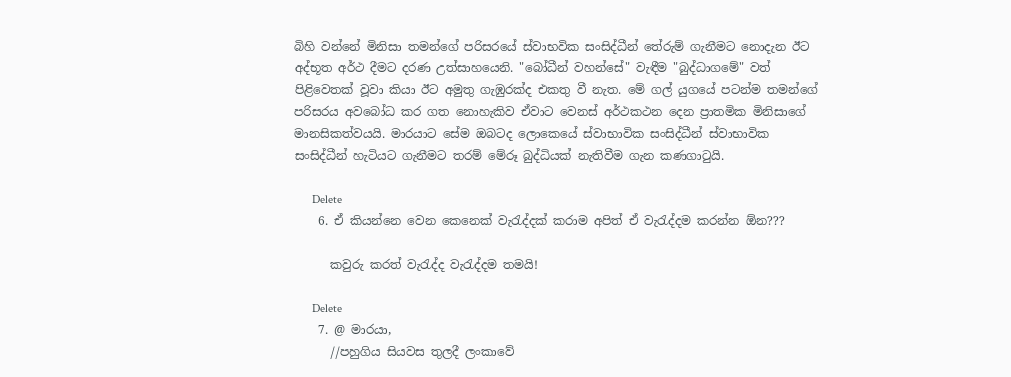බිහි වන්නේ මිනිසා තමන්ගේ පරිසරයේ ස්වාභවික සංසිද්ධීන් තේරුම් ගැනීමට නොදැන ඊට අද්භූත අර්ථ දීමට දරණ උත්සාහයෙනි. "බෝධීන් වහන්සේ" වැඳීම "බුද්ධාගමේ" වත් පිළිවෙතක් වූවා කියා ඊට අමුතු ගැඹුරක්ද එකතු වී නැත. මේ ගල් යුගයේ පටන්ම තමන්ගේ පරිසරය අවබෝධ කර ගත නොහැකිව ඒවාට වෙනස් අර්ථකථන දෙන ප්‍රාතමික මිනිසාගේ මානසිකත්වයයි. මාරයාට සේම ඔබටද ලොකෙයේ ස්වාභාවික සංසිද්ධීන් ස්වාභාවික සංසිද්ධීන් හැටියට ගැනීමට තරම් මේරූ බුද්ධියක් නැතිවීම ගැන කණගාටුයි.

      Delete
    6. ඒ කියන්නෙ වෙන කෙනෙක් වැරැද්දක් කරාම අපිත් ඒ වැරැද්දම කරන්න ඕන???

      කවුරු කරත් වැරැද්ද වැරැද්දම තමයි!

      Delete
    7. @ මාරයා,
      //පහුගිය සියවස තුලදී ලංකාවේ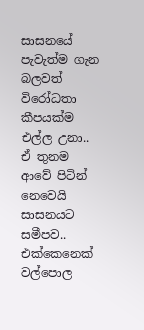සාසනයේ පැවැත්ම ගැන බලවත් විරෝධතා කීපයක්ම එල්ල උනා.. ඒ තුනම ආවේ පිටින් නෙවෙයි සාසනයට සමීපව.. එක්කෙනෙක් වල්පොල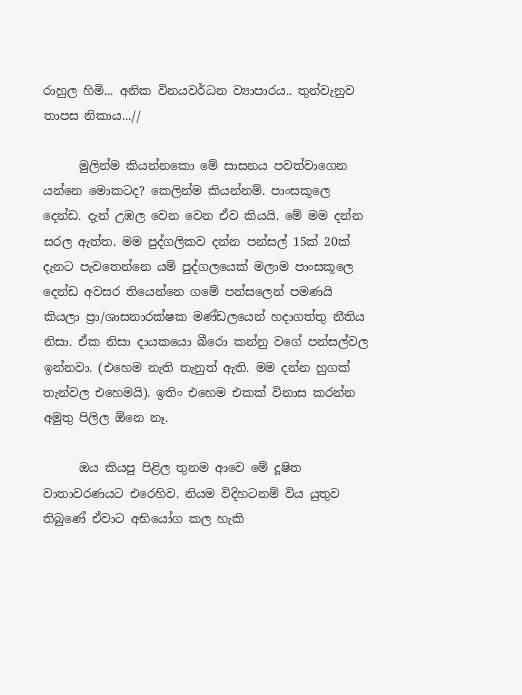රාහුල හිමි... අනික විනයවර්ධන ව්‍යාපාරය.. තුන්වැනුව තාපස නිකාය...//

      මුලින්ම කියන්නකො මේ සාසනය පවත්වාගෙන යන්නෙ මොකටද? කෙලින්ම කියන්නම්. පාංසකූලෙ දෙන්ඩ. දැන් උඹල වෙන වෙන ඒව කියයි. මේ මම දන්න සරල ඇත්ත. මම පුද්ගලිකව දන්න පන්සල් 15ක් 20ක් දැනට පැවතෙන්නෙ යම් පුද්ගලයෙක් මලාම පාංසකූලෙ දෙන්ඩ අවසර තියෙන්නෙ ගමේ පන්සලෙන් පමණයි කියලා ප්‍රා/ශාසනාරක්ෂක මණ්ඩලයෙන් හදාගත්තු නීතිය නිසා. ඒක නිසා දායකයො බීරො කන්නු වගේ පන්සල්වල ඉන්නවා. (එහෙම නැති තැනුත් ඇති. මම දන්න හුගක් තැන්වල එහෙමයි). ඉතිං එහෙම එකක් විනාස කරන්න අමුතු පිලිල ඕනෙ නෑ.

      ඔය කියපු පිළිල තුනම ආවෙ මේ දූෂිත වාතාවරණයට එරෙහිව. නියම විදිහටනම් විය යුතුව තිබුණේ ඒවාට අභියෝග කල හැකි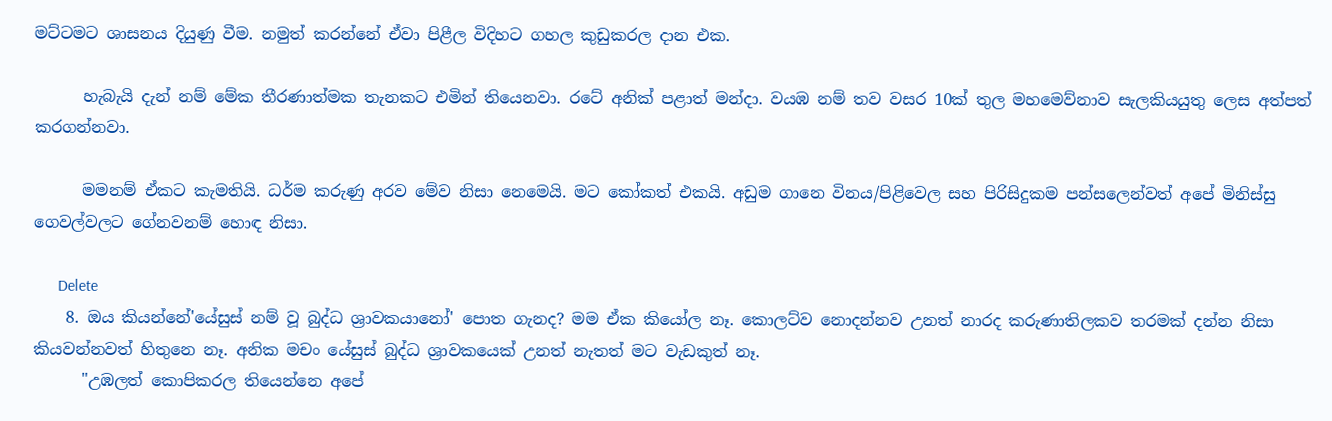මට්ටමට ශාසනය දියුණු වීම. නමුත් කරන්නේ ඒවා පිළීල විදිහට ගහල කුඩුකරල දාන එක.

      හැබැයි දැන් නම් මේක තීරණාත්මක තැනකට එමින් තියෙනවා. රටේ අනික් පළාත් මන්දා. වයඹ නම් තව වසර 10ක් තුල මහමෙව්නාව සැලකියයුතු ලෙස අත්පත් කරගන්නවා.

      මමනම් ඒකට කැමතියි. ධර්ම කරුණු අරව මේව නිසා නෙමෙයි. මට කෝකත් එකයි. අඩුම ගානෙ විනය/පිළිවෙල සහ පිරිසිදුකම පන්සලෙන්වත් අපේ මිනිස්සු ගෙවල්වලට ගේනවනම් හොඳ නිසා.

      Delete
    8. ඔය කියන්නේ'යේසුස් නම් වූ බුද්ධ ශ්‍රාවකයානෝ' පොත ගැනද? මම ඒක කියෝල නෑ. කොලට්ව නොදන්නව උනත් නාරද කරුණාතිලකව තරමක් දන්න නිසා කියවන්නවත් හිතුනෙ නෑ. අනික මචං යේසුස් බුද්ධ ශ්‍රාවකයෙක් උනත් නැතත් මට වැඩකුත් නෑ.
      "උඹලත් කොපිකරල තියෙන්නෙ අපේ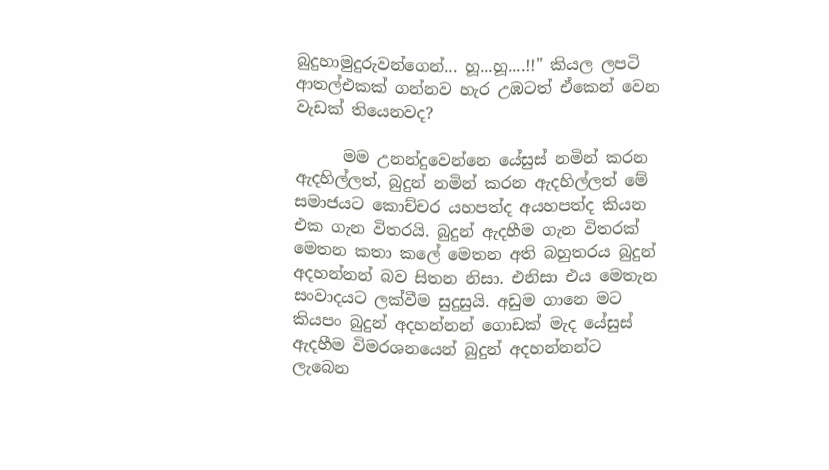බුදුහාමුදුරුවන්ගෙන්... හූ...හූ....!!" කියල ලපටි ආතල්එකක් ගන්නව හැර උඹටත් ඒකෙන් වෙන වැඩක් තියෙනවද?

      මම උනන්දුවෙන්නෙ යේසුස් නමින් කරන ඇදහිල්ලත්, බුදුන් නමින් කරන ඇදහිල්ලත් මේ සමාජයට කොච්චර යහපත්ද අයහපත්ද කියන එක ගැන විතරයි. බුදුන් ඇදහීම ගැන විතරක් මෙතන කතා කලේ මෙතන අති බහුතරය බුදුන් අදහන්නන් බව සිතන නිසා. එනිසා එය මෙතැන සංවාදයට ලක්වීම සුදුසුයි. අඩුම ගානෙ මට කියපං බුදුන් අදහන්නන් ගොඩක් මැද යේසුස් ඇදහීම විමරශනයෙන් බුදුන් අදහන්නන්ට ලැබෙන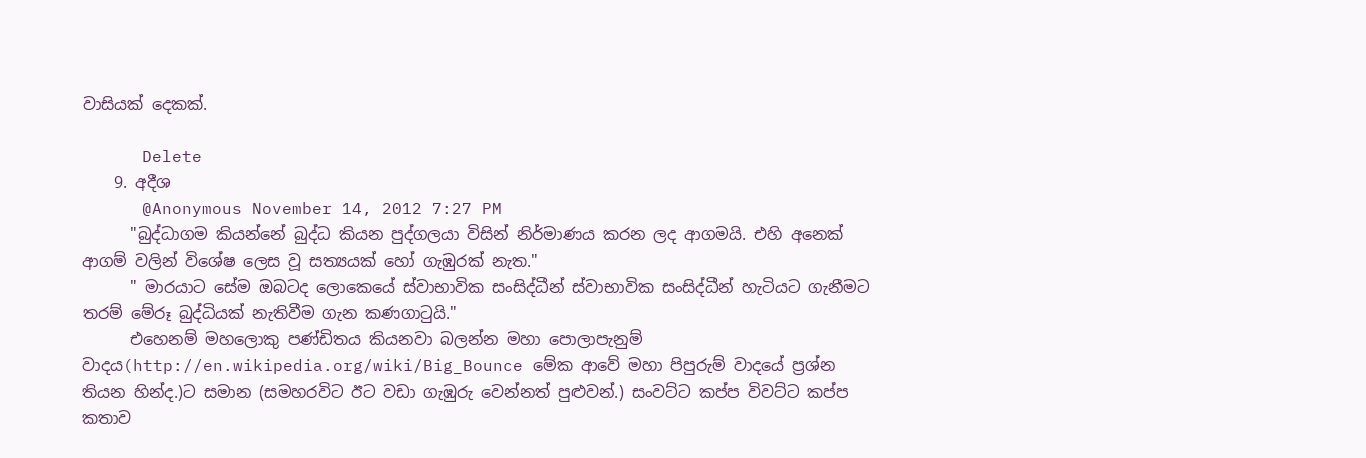වාසියක් දෙකක්.

      Delete
    9. අදීශ
      @Anonymous November 14, 2012 7:27 PM
      "බුද්ධාගම කියන්නේ බුද්ධ කියන පුද්ගලයා විසින් නිර්මාණය කරන ලද ආගමයි. එහි අනෙක් ආගම් වලින් විශේෂ ලෙස වූ සත්‍යයක් හෝ ගැඹුරක් නැත."
      " මාරයාට සේම ඔබටද ලොකෙයේ ස්වාභාවික සංසිද්ධීන් ස්වාභාවික සංසිද්ධීන් හැටියට ගැනීමට තරම් මේරූ බුද්ධියක් නැතිවීම ගැන කණගාටුයි."
      එහෙනම් මහලොකු පණ්ඩිතය කියනවා බලන්න මහා පොලාපැනුම් වාදය(http://en.wikipedia.org/wiki/Big_Bounce මේක ආවේ මහා පිපුරුම් වාදයේ ප්‍රශ්න තියන හින්ද.)ට සමාන (සමහරවිට ඊට වඩා ගැඹුරු වෙන්නත් පුළුවන්.) සංවට්ට කප්ප විවට්ට කප්ප කතාව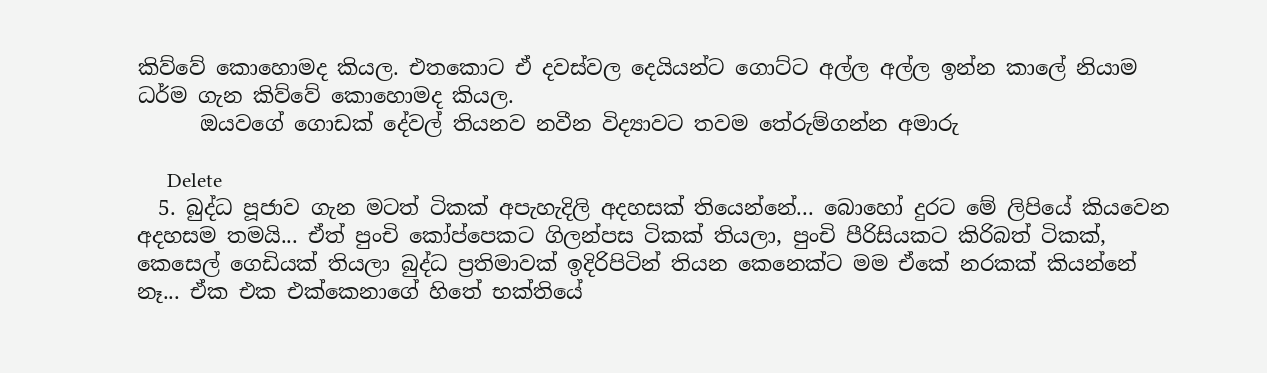කිව්වේ කොහොමද කියල. එතකොට ඒ දවස්වල දෙයියන්ට ගොට්ට අල්ල අල්ල ඉන්න කාලේ නියාම ධර්ම ගැන කිව්වේ කොහොමද කියල.
      ඔයවගේ ගොඩක් දේවල් තියනව නවීන විද්‍යාවට තවම තේරුම්ගන්න අමාරු

      Delete
  5. බුද්ධ පූජාව ගැන මටත් ටිකක් අපැහැදිලි අදහසක් තියෙන්නේ... බො‌හෝ දුරට මේ ලිපියේ කියවෙන අදහසම තමයි... ඒත් පුංචි කෝප්පෙකට ගිලන්පස ටිකක් තියලා, පුංචි පීරිසියකට කිරිබත් ටිකක්, කෙසෙල් ගෙඩියක් තියලා බුද්ධ ප්‍රතිමාවක් ඉදිරිපිටින් තියන කෙනෙක්ට මම ඒකේ නරකක් කියන්නේ නෑ... ඒක එක එක්කෙනාගේ හිතේ භක්තියේ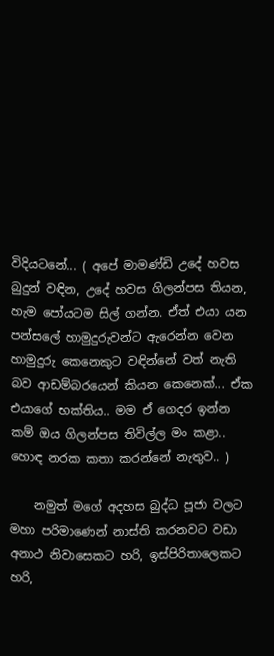විදියටනේ... ( අපේ මාමණ්ඩි උදේ හවස බුදුන් වඳින, උදේ හවස ගිලන්පස තියන, හැම පෝයටම සිල් ගන්න. ඒත් එයා යන පන්සලේ හාමුදුරුවන්ට ඇරෙන්න වෙන හාමුදුරු කෙනෙකුට වඳින්නේ වත් නැති බව ආඩම්බරයෙන් කියන කෙනෙක්... ඒක එයාගේ භක්තිය.. මම ඒ ගෙදර ඉන්න කම් ඔය ගිලන්පස තිවිල්ල මං කළා.. හොඳ නරක කතා කරන්නේ නැතුව.. )

    නමුත් මගේ අදහස බුද්ධ පූජා වලට මහා පරිමාණෙන් නාස්ති කරනවට වඩා අනාථ නිවාසෙකට හරි, ඉස්පිරිතාලෙකට හරි,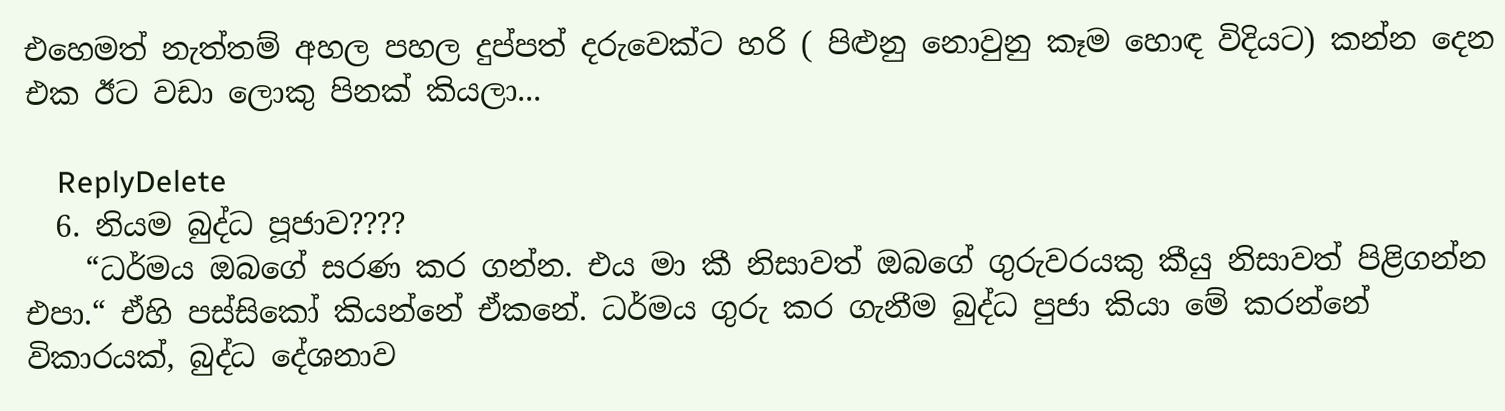එහෙමත් නැත්තම් අහල පහල දුප්පත් දරුවෙක්ට හරි ( පිළුනු නොවුනු කෑම හොඳ විදියට) කන්න දෙන එක ඊට වඩා ලොකු පිනක් කියලා...

    ReplyDelete
  6. නියම බුද්ධ පූජාව????
    “ධර්මය ඔබගේ සරණ කර ගන්න. එය මා කී නිසාවත් ඔබගේ ගුරුවරයකු කීයු නිසාවත් පිළිගන්න එපා.“ ඒහි පස්සිකෝ කියන්නේ ඒකනේ. ධර්මය ගුරු කර ගැනීම බුද්ධ පුජා කියා මේ කරන්නේ විකාරයක්, බුද්ධ දේශනාව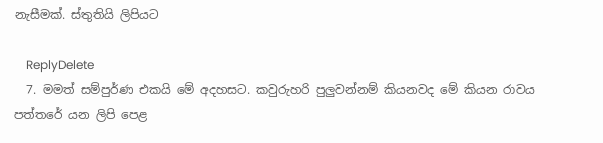නැසීමක්. ස්තුතියි ලිපියට

    ReplyDelete
  7. මමත් සම්පුර්ණ එකයි මේ අදහසට. කවුරුහරි පුලුවන්නම් කියනවද මේ කියන රාවය පත්තරේ යන ලිපි පෙළ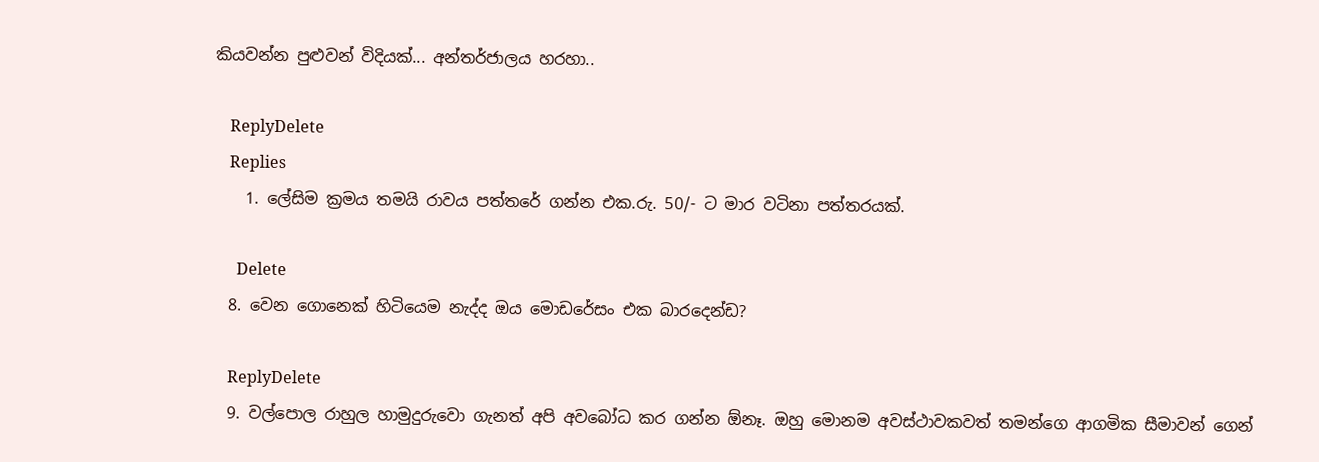කියවන්න පුළුවන් විදියක්... අන්තර්ජාලය හරහා..

    ReplyDelete
    Replies
    1. ලේසිම ක්‍රමය තමයි රාවය පත්තරේ ගන්න එක.රු. 50/- ට මාර වටිනා පත්තරයක්.

      Delete
  8. වෙන ගොනෙක් හිටියෙම නැද්ද ඔය මොඩරේසං එක බාරදෙන්ඩ?

    ReplyDelete
  9. වල්පොල රාහුල හාමුදුරුවො ගැනත් අපි අවබෝධ කර ගන්න ඕනෑ. ඔහු මොනම අවස්ථාවකවත් තමන්ගෙ ආගමික සීමාවන් ගෙන්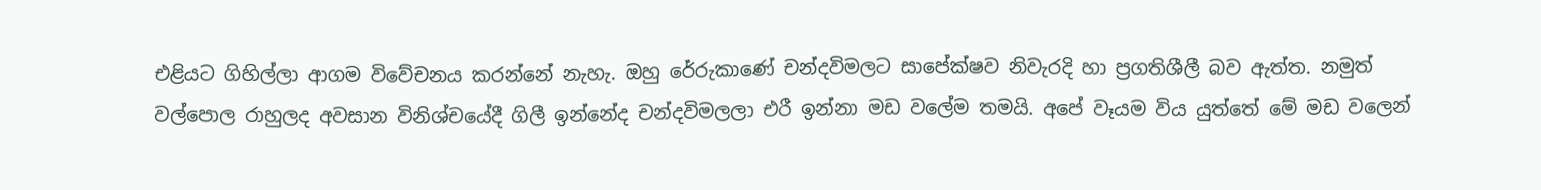එළියට ගිහිල්ලා ආගම විවේචනය කරන්නේ නැහැ. ඔහු රේරුකාණේ චන්දවිමලට සාපේක්ෂව නිවැරදි හා ප්‍රගතිශීලී බව ඇත්ත. නමුත් වල්පොල රාහුලද අවසාන විනිශ්චයේදී ගිලී ඉන්නේද චන්දවිමලලා එරී ඉන්නා මඩ වලේම තමයි. අපේ වෑයම විය යුත්තේ මේ මඩ වලෙන්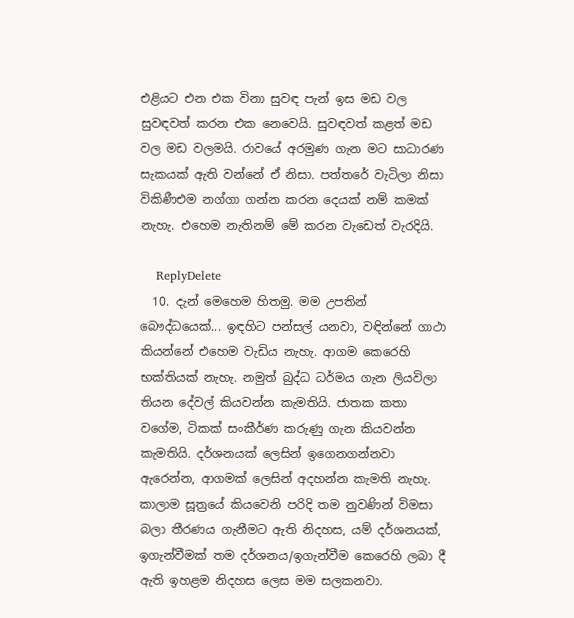එළියට එන එක විනා සුවඳ පැන් ඉස මඩ වල සුවඳවත් කරන එක නෙවෙයි. සුවඳවත් කළත් මඩ වල මඩ වලමයි. රාවයේ අරමුණ ගැන මට සාධාරණ සැකයක් ඇති වන්නේ ඒ නිසා. පත්තරේ වැටිලා නිසා විකිණීඑම නග්ගා ගන්න කරන දෙයක් නම් කමක් නැහැ. එහෙම නැතිනම් මේ කරන වැඩෙත් වැරදියි.

    ReplyDelete
  10. දැන් මෙහෙම හිතමු. මම උපතින් බෞද්ධයෙක්... ඉඳහිට පන්සල් යනවා, වඳින්නේ ගාථා කියන්නේ එහෙම වැඩිය නැහැ. ආගම කෙරෙහි භක්තියක් නැහැ. නමුත් බුද්ධ ධර්මය ගැන ලියවිලා තියන දේවල් කියවන්න කැමතියි. ජාතක කතා වගේම, ටිකක් සංකීර්ණ කරුණු ගැන කියවන්න කැමතියි. දර්ශනයක් ලෙසින් ඉගෙනගන්නවා ඇරෙන්න, ආගමක් ලෙසින් අදහන්න කැමති නැහැ. කාලාම සූත්‍රයේ කියවෙනි පරිදි තම නුවණින් විමසා බලා තීරණය ගැනීමට ඇති නිදහස, යම් දර්ශනයක්, ඉගැන්වීමක් තම දර්ශනය/ඉගැන්වීම කෙරෙහි ලබා දී ඇති ඉහළම නිදහස ලෙස මම සලකනවා.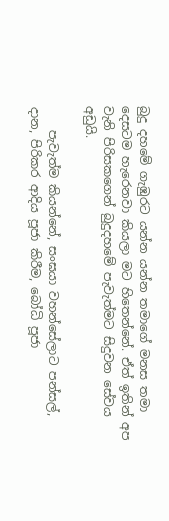බුදු දහමේ ගැඹුරට යන්න යන්න තමාගේ මනස තමා දෙසටම හැරෙනවා කියලා මට හිතෙන්නේ. ඒත් ඉතින් අප වැනි පිරිසකගෙන් බුදුදහමේ පැවැත්මට සිදුවන සේවය අඩුයි.

    පැවැත්ම කියන්නේ, සංඝයා වහන්සේලාට පන්සල්, දාන, පිරිකර ආදිය පූජා කිරීම, බෝධි පූජා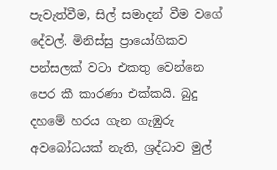පැවැත්වීම, සිල් සමාදන් වීම වගේ දේවල්. මිනිස්සු ප්‍රායෝගිකව පන්සලක් වටා එකතු වෙන්නෙ පෙර කී කාරණා එක්කයි. බුදු දහමේ හරය ගැන ගැඹුරු අවබෝධයක් නැති, ශ්‍රද්ධාව මුල්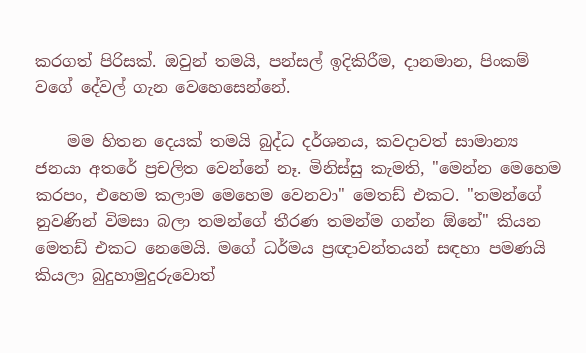කරගත් පිරිසක්. ඔවුන් තමයි, පන්සල් ඉදිකිරීම, දානමාන, පිංකම් වගේ දේවල් ගැන වෙහෙසෙන්නේ.

    මම හිතන දෙයක් තමයි බුද්ධ දර්ශනය, කවදාවත් සාමාන්‍ය ජනයා අතරේ ප්‍රචලිත වෙන්නේ නෑ. මිනිස්සු කැමති, "මෙන්න මෙහෙම කරපං, එහෙම කලාම මෙහෙම වෙනවා" මෙතඩ් එකට. "තමන්ගේ නුවණින් විමසා බලා තමන්ගේ තීරණ තමන්ම ගන්න ඕනේ" කියන මෙතඩ් එකට නෙමෙයි. මගේ ධර්මය ප්‍රඥාවන්තයන් සඳහා පමණයි කියලා බුදුහාමුදුරුවොත්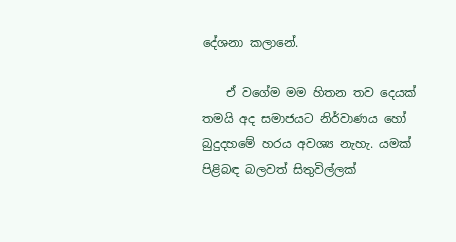දේශනා කලානේ.

    ඒ වගේම මම හිතන තව දෙයක් තමයි අද සමාජයට නිර්වාණය හෝ බුදුදහමේ හරය අවශ්‍ය නැහැ. යමක් පිළිබඳ බලවත් සිතුවිල්ලක්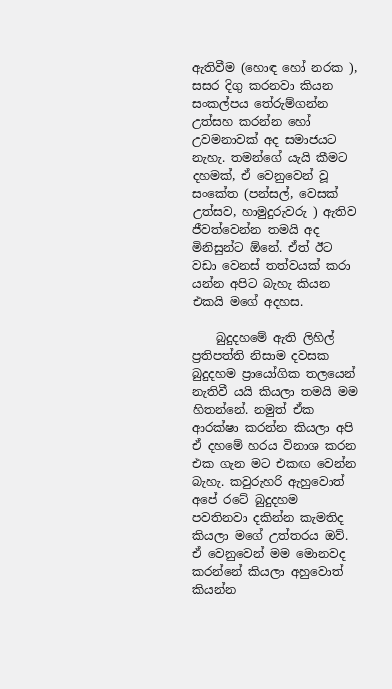ඇතිවීම (හොඳ හෝ නරක ), සසර දිගු කරනවා කියන සංකල්පය තේරුම්ගන්න උත්සහ කරන්න හෝ උවමනාවක් අද සමාජයට නැහැ. තමන්ගේ යැයි කීමට දහමක්, ඒ වෙනුවෙන් වූ සංකේත (පන්සල්, වෙසක් උත්සව, හාමුදුරුවරු ) ඇතිව ජීවත්වෙන්න තමයි අද මිනිසුන්ට ඕනේ. ඒත් ඊට වඩා වෙනස් තත්වයක් කරා යන්න අපිට බැහැ කියන එකයි මගේ අදහස.

    බුදුදහමේ ඇති ලිහිල් ප්‍රතිපත්ති නිසාම දවසක බුදුදහම ප්‍රායෝගික තලයෙන් නැතිවී යයි කියලා තමයි මම හිතන්නේ. නමුත් ඒක ආරක්ෂා කරන්න කියලා අපි ඒ දහමේ හරය විනාශ කරන එක ගැන මට එකඟ වෙන්න බැහැ. කවුරුහරි ඇහුවොත් අපේ රටේ බුදුදහම පවතිනවා දකින්න කැමතිද කියලා මගේ උත්තරය ඔව්. ඒ වෙනුවෙන් මම මොනවද කරන්නේ කියලා අහුවොත් කියන්න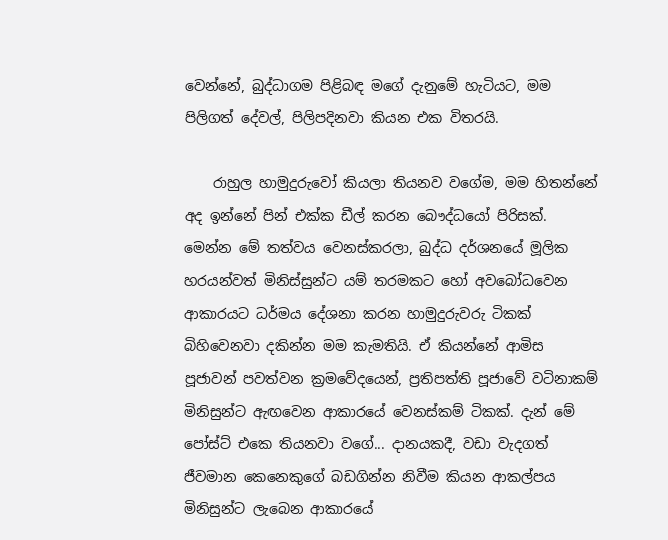වෙන්නේ, බුද්ධාගම පිළිබඳ මගේ දැනුමේ හැටියට, මම පිලිගත් දේවල්, පිලිපදිනවා කියන එක විතරයි.

    රාහුල හාමුදුරුවෝ කියලා තියනව වගේම, මම හිතන්නේ අද ඉන්නේ පින් එක්ක ඩීල් කරන බෞද්ධයෝ පිරිසක්. මෙන්න මේ තත්වය වෙනස්කරලා, බුද්ධ දර්ශනයේ මූලික හරයන්වත් මිනිස්සුන්ට යම් තරමකට හෝ අවබෝධවෙන ආකාරයට ධර්මය දේශනා කරන හාමුදුරුවරු ටිකක් බිහිවෙනවා දකින්න මම කැමතියි. ඒ කියන්නේ ආමිස පූජාවන් පවත්වන ක්‍රමවේදයෙන්, ප්‍රතිපත්ති පූජාවේ වටිනාකම් මිනිසුන්ට ඇඟවෙන ආකාරයේ වෙනස්කම් ටිකක්. දැන් මේ පෝස්ට් එකෙ තියනවා වගේ... දානයකදී, වඩා වැදගත් ජීවමාන කෙනෙකුගේ බඩගින්න නිවීම කියන ආකල්පය මිනිසුන්ට ලැබෙන ආකාරයේ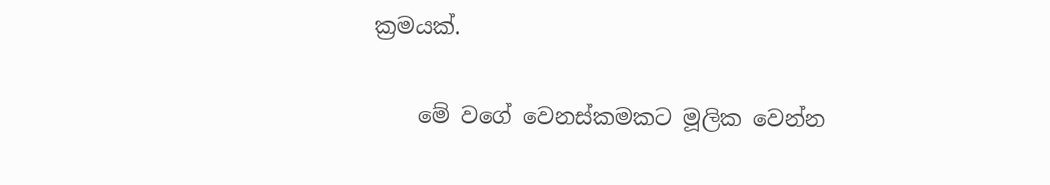ක්‍රමයක්.

    මේ වගේ වෙනස්කමකට මූලික වෙන්න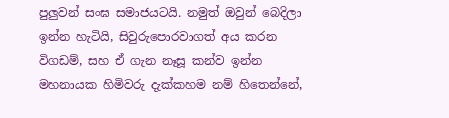පුලුවන් සංඝ සමාජයටයි. නමුත් ඔවුන් බෙදිලා ඉන්න හැටියි, සිවුරුපොරවාගත් අය කරන විගඩම්, සහ ඒ ගැන නෑසූ කන්ව ඉන්න මහනායක හිමිවරු දැක්කහම නම් හිතෙන්නේ,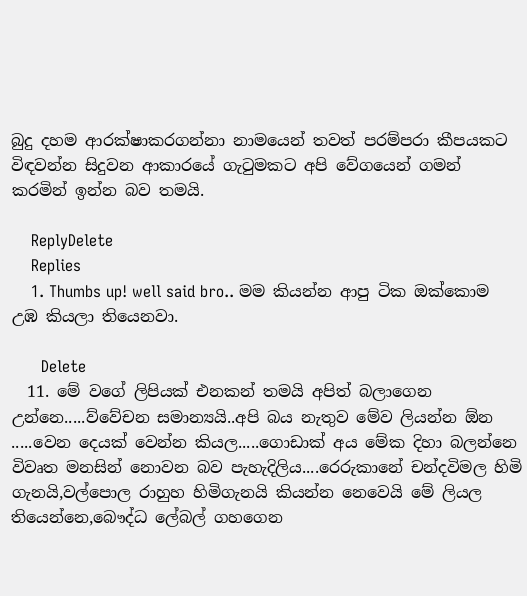බුදු දහම ආරක්ෂාකරගන්නා නාමයෙන් තවත් පරම්පරා කීපයකට විඳවන්න සිදුවන ආකාරයේ ගැටුමකට අපි වේගයෙන් ගමන් කරමින් ඉන්න බව තමයි.

    ReplyDelete
    Replies
    1. Thumbs up! well said bro.. මම කියන්න ආපු ටික ඔක්කොම උඹ කියලා තියෙනවා.

      Delete
  11. මේ වගේ ලිපියක් එනකන් තමයි අපිත් බලාගෙන උන්නෙ.....ව්වේචන සමාන්‍යයි..අපි බය නැතුව මේව ලියන්න ඕන .....වෙන දෙයක් වෙන්න කියල.....ගොඩාක් අය මේක දිහා බලන්නෙ විවෘත මනසින් නොවන බව පැහැදිලිය....රෙරුකානේ චන්දවිමල හිමි ගැනයි,වල්පොල රාහුහ හිමිගැනයි කියන්න නෙවෙයි මේ ලියල තියෙන්නෙ,බෞද්ධ ලේබල් ගහගෙන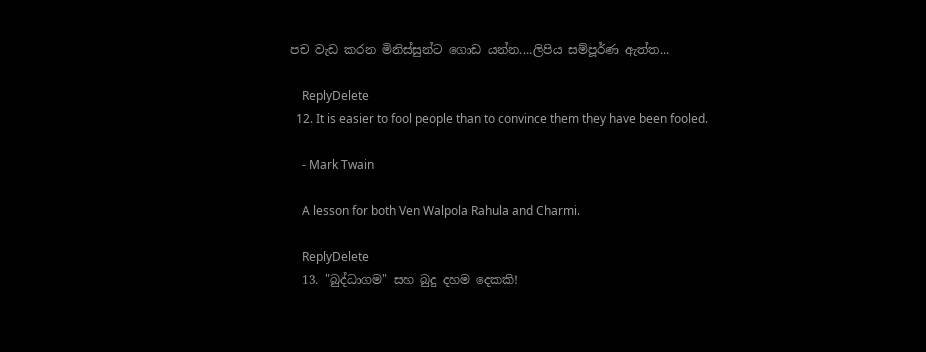පච වැඩ කරන මිනිස්සුන්ට ගොඩ යන්න....ලිපිය සම්පූර්ණ ඇත්ත...

    ReplyDelete
  12. It is easier to fool people than to convince them they have been fooled.

    - Mark Twain

    A lesson for both Ven Walpola Rahula and Charmi.

    ReplyDelete
  13. "බුද්ධාගම" සහ බුදු දහම දෙකකි!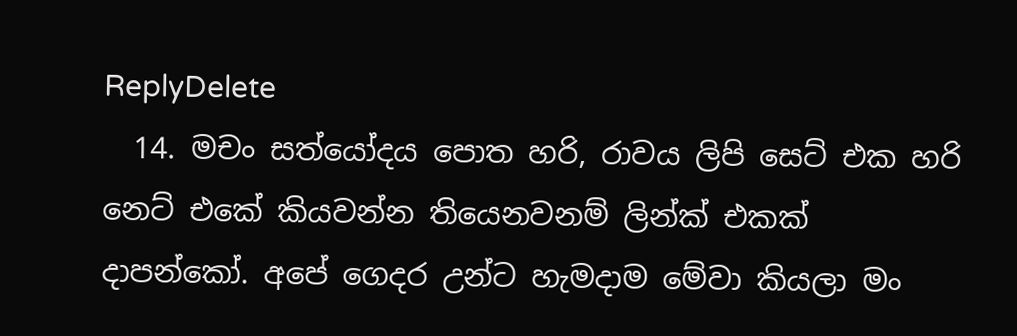ReplyDelete
  14. මචං සත්යෝදය පොත හරි, රාවය ලිපි සෙට් එක හරි නෙට් එකේ කියවන්න තියෙනවනම් ලින්ක් එකක් දාපන්කෝ. අපේ ගෙදර උන්ට හැමදාම මේවා කියලා මං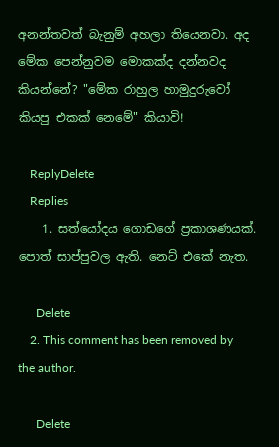අනන්තවත් බැනුම් අහලා තියෙනවා. අද මේක පෙන්නුවම මොකක්ද දන්නවද කියන්නේ? "මේක රාහුල හාමුදුරුවෝ කියපු එකක් නෙමේ" කියාවි!

    ReplyDelete
    Replies
    1. සත්යෝදය ගොඩගේ ප්‍රකාශණයක්. පොත් සාප්පුවල ඇති. නෙට් එකේ නැත.

      Delete
    2. This comment has been removed by the author.

      Delete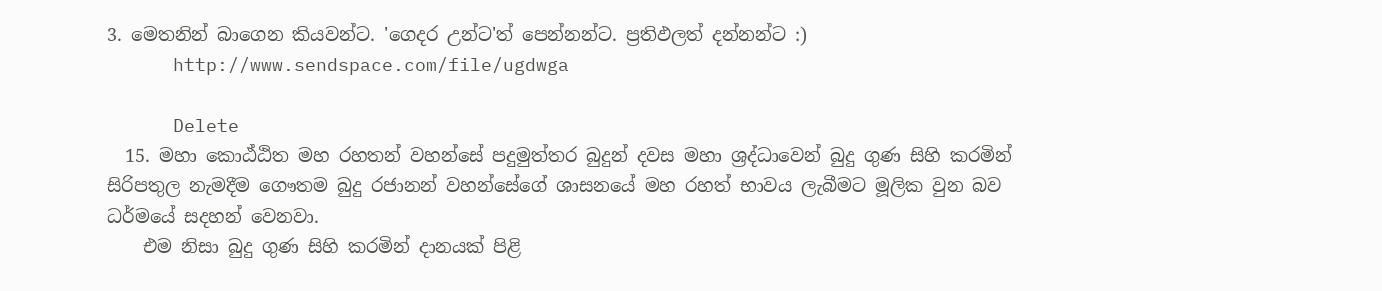3. මෙතනින් බාගෙන කියවන්ට. 'ගෙදර උන්ට'ත් පෙන්නන්ට. ප්‍රතිඵලත් දන්නන්ට :)
      http://www.sendspace.com/file/ugdwga

      Delete
  15. මහා කොඨ්ඨිත මහ රහතන් වහන්සේ පදුමුත්තර බුදුන් දවස මහා ශ්‍රද්ධාවෙන් බුදු ගුණ සිහි කරමින් සිරිපතුල නැමදීම ගෞතම බුදු රජානන් වහන්සේගේ ශාසනයේ මහ රහත් භාවය ලැබීමට මූලික වුන බව ධර්මයේ සදහන් වෙනවා.
    එම නිසා බුදු ගුණ සිහි කරමින් දානයක් පිළි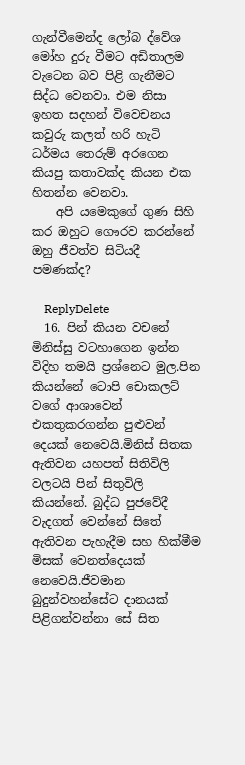ගැන්වීමෙන්ද ලෝබ ද්වේශ මෝහ දුරු වීමට අඩිතාලම වැටෙන බව පිළි ගැනීමට සිද්ධ වෙනවා. එම නිසා ඉහත සදහන් විවෙචනය කවුරු කලත් හරි හැටි ධර්මය තෙරුම් අරගෙන කියපු කතාවක්ද කියන එක හිතන්න වෙනවා.
    අපි යමෙකුගේ ගුණ සිහි කර ඔහුට ගෞරව කරන්නේ ඔහු ජීවත්ව සිටියදී පමණක්ද?

    ReplyDelete
  16. පින් කියන වචනේ මිනිස්සු වටහාගෙන ඉන්න විදිහ තමයි ප්‍රශ්නෙට මුල.පින කියන්නේ ටොපි චොකලට් වගේ ආශාවෙන් එකතුකරගන්න පුළුවන් දෙයක් නෙවෙයි.මිනිස් සිතක ඇතිවන යහපත් සිතිවිලි වලටයි පින් සිතුවිලි කියන්නේ. බුද්ධ පුජවේදී වැදගත් වෙන්නේ සිතේ ඇතිවන පැහැදීම සහ හික්මීම මිසක් වෙනත්දෙයක් නෙවෙයි.ජීවමාන බුදුන්වහන්සේට දානයක් පිළිගන්වන්නා සේ සිත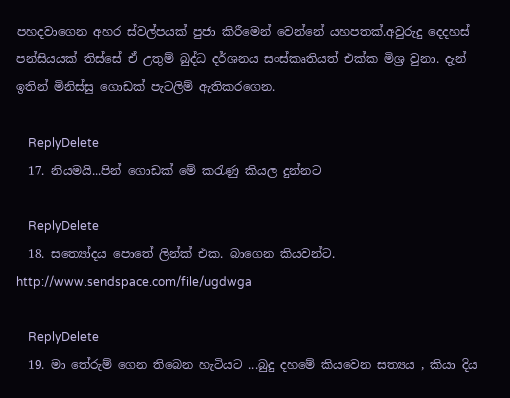පහදවාගෙන අහර ස්වල්පයක් පුජා කිරීමෙන් වෙන්නේ යහපතක්.අවුරුදු දෙදහස් පන්සියයක් තිස්සේ ඒ උතුම් බුද්ධ දර්ශනය සංස්කෘතියත් එක්ක මිශ්‍ර වුනා. දැන් ඉතින් මිනිස්සු ගොඩක් පැටලිම් ඇතිකරගෙන.

    ReplyDelete
  17. නියමයි...පින් ගොඩක් මේ කරැණු කියල දුන්නට

    ReplyDelete
  18. සත්‍යෝදය පොතේ ලින්ක් එක. බාගෙන කියවන්ට. http://www.sendspace.com/file/ugdwga

    ReplyDelete
  19. මා තේරුම් ගෙන තිබෙන හැටියට ...බුදු දහමේ කියවෙන සත්‍යය , කියා දිය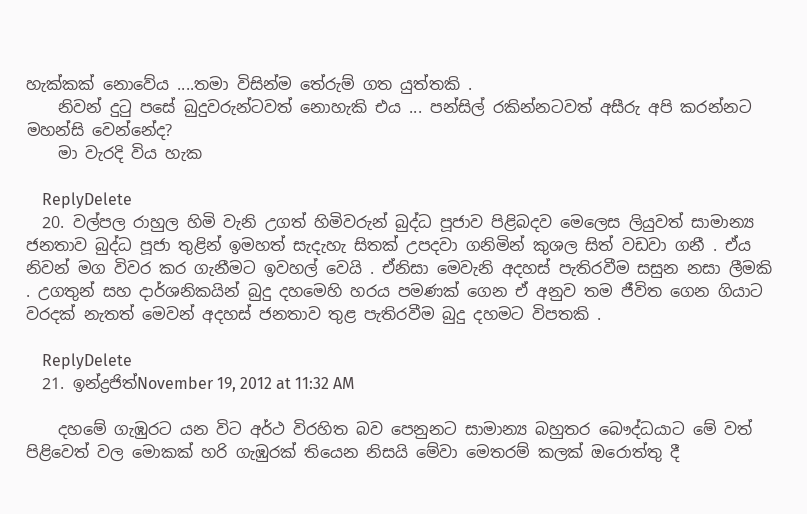හැක්කක් නොවේය ....තමා විසින්ම තේරුම් ගත යුත්තකි .
    නිවන් දුටු පසේ බුදුවරුන්ටවත් නොහැකි එය ... පන්සිල් රකින්නටවත් අසීරු අපි කරන්නට මහන්සි වෙන්නේද?
    මා වැරදි විය හැක

    ReplyDelete
  20. වල්පල රාහුල හිමි වැනි උගත් හිමිවරුන් බුද්ධ පූජාව පිළිබදව මෙලෙස ලියුවත් සාමාන්‍ය ජනතාව බුද්ධ පූජා තුළින් ඉමහත් සැදැහැ සිතක් උපදවා ගනිමින් කුශල සිත් වඩවා ගනී . ඒය නිවන් මග විවර කර ගැනීමට ඉවහල් වෙයි . ඒනිසා මෙවැනි අදහස් පැතිරවීම සසුන නසා ලීමකි . උගතුන් සහ දාර්ශනිකයින් බුදු දහමෙහි හරය පමණක් ගෙන ඒ අනුව තම ජීවිත ගෙන ගියාට වරදක් නැතත් මෙවන් අදහස් ජනතාව තුළ පැතිරවීම බුදු දහමට විපතකි .

    ReplyDelete
  21. ඉන්ද්‍රජිත්November 19, 2012 at 11:32 AM

    දහමේ ගැඹුරට යන විට අර්ථ විරහිත බව පෙනුනට සාමාන්‍ය බහුතර බෞද්ධයාට මේ වත් පිළිවෙත් වල මොකක් හරි ගැඹුරක් තියෙන නිසයි මේවා මෙතරම් කලක් ඔරොත්තු දී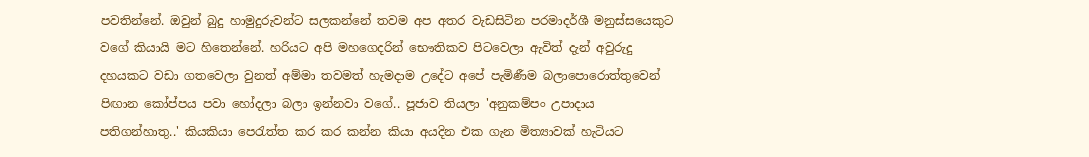පවතින්නේ. ඔවුන් බුදු හාමුදුරුවන්ට සලකන්නේ තවම අප අතර වැඩසිටින පරමාදර්ශී මනුස්සයෙකුට වගේ කියායි මට හිතෙන්නේ. හරියට අපි මහගෙදරින් භෞතිකව පිටවෙලා ඇවිත් දැන් අවුරුදු දහයකට වඩා ගතවෙලා වුනත් අම්මා තවමත් හැමදාම උදේට අපේ පැමිණීම බලාපොරොත්තුවෙන් පිඟාන කෝප්පය පවා හෝදලා බලා ඉන්නවා වගේ.. පූජාව තියලා 'අනුකම්පං උපාදාය පතිගන්හාතු..' කියකියා පෙරැත්ත කර කර කන්න කියා අයදින එක ගැන මිත්‍යාවක් හැටියට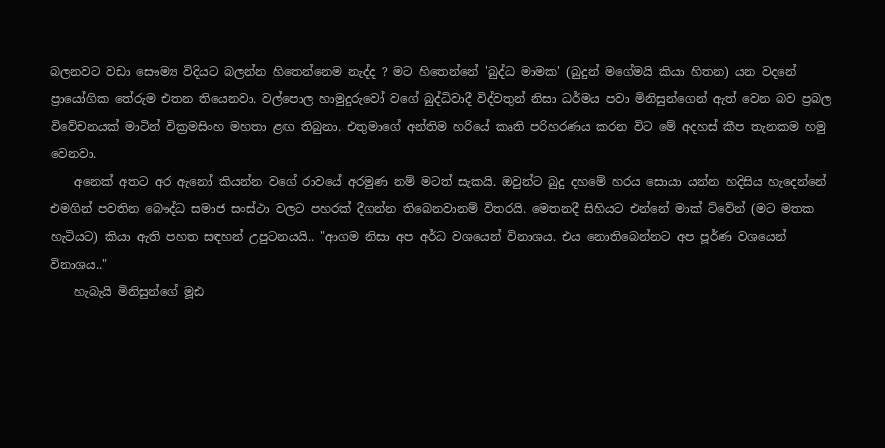බලනවට වඩා සෞම්‍ය විදියට බලන්න හිතෙන්නෙම නැද්ද ? මට හිතෙන්නේ 'බුද්ධ මාමක' (බුදුන් මගේමයි කියා හිතන) යන වදනේ ප්‍රායෝගික තේරුම එතන තියෙනවා. වල්පොල හාමුදුරුවෝ වගේ බුද්ධිවාදී විද්වතුන් නිසා ධර්මය පවා මිනිසුන්ගෙන් ඇත් වෙන බව ප්‍රබල විවේචනයක් මාටින් වික්‍රමසිංහ මහතා ළඟ තිබුනා. එතුමාගේ අන්තිම හරියේ කෘති පරිහරණය කරන විට මේ අදහස් කීප තැනකම හමු වෙනවා.
    අනෙක් අතට අර ඇනෝ කියන්න වගේ රාවයේ අරමුණ නම් මටත් සැකයි. ඔවුන්ට බුදු දහමේ හරය සොයා යන්න හදිසිය හැදෙන්නේ එමගින් පවතින බෞද්ධ සමාජ සංස්ථා වලට පහරක් දීගන්න තිබෙනවානම් විතරයි. මෙතනදී සිහියට එන්නේ මාක් ට්වේන් (මට මතක හැටියට) කියා ඇති පහත සඳහන් උපුටනයයි.. "ආගම නිසා අප අර්ධ වශයෙන් විනාශය. එය නොතිබෙන්නට අප පූර්ණ වශයෙන් විනාශය.."
    හැබැයි මිනිසුන්ගේ මූඪ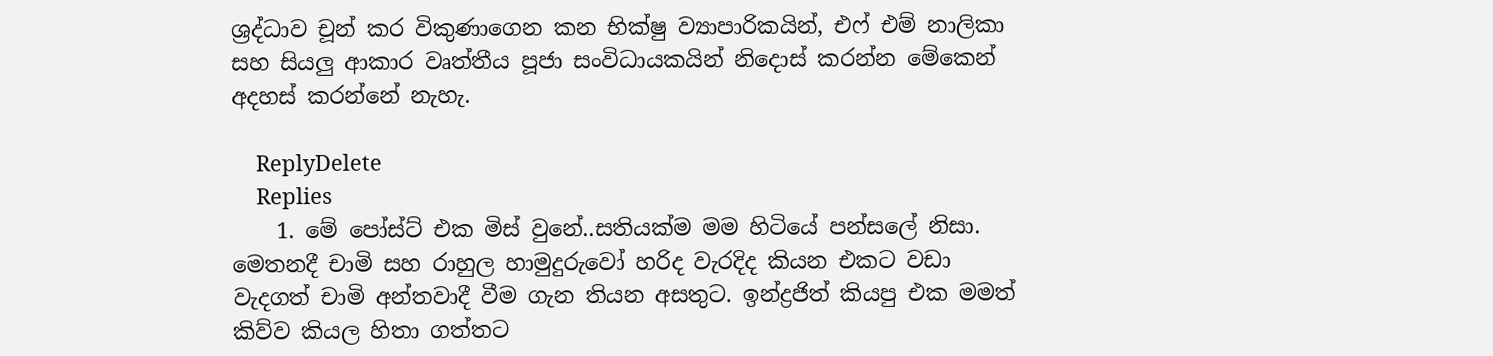ශ්‍රද්ධාව චූන් කර විකුණාගෙන කන භික්ෂු ව්‍යාපාරිකයින්, එෆ් එම් නාලිකා සහ සියලු ආකාර වෘත්තීය පූජා සංවිධායකයින් නිදොස් කරන්න මේකෙන් අදහස් කරන්නේ නැහැ.

    ReplyDelete
    Replies
    1. මේ පෝස්ට් එක මිස් වුනේ..සතියක්ම මම හිටියේ පන්සලේ නිසා. මෙතනදී චාමි සහ රාහුල හාමුදුරුවෝ හරිද වැරදිද කියන එකට වඩා වැදගත් චාමි අන්තවාදී වීම ගැන තියන අසතුට. ඉන්ද්‍රජිත් කියපු එක මමත් කිව්ව කියල හිතා ගත්තට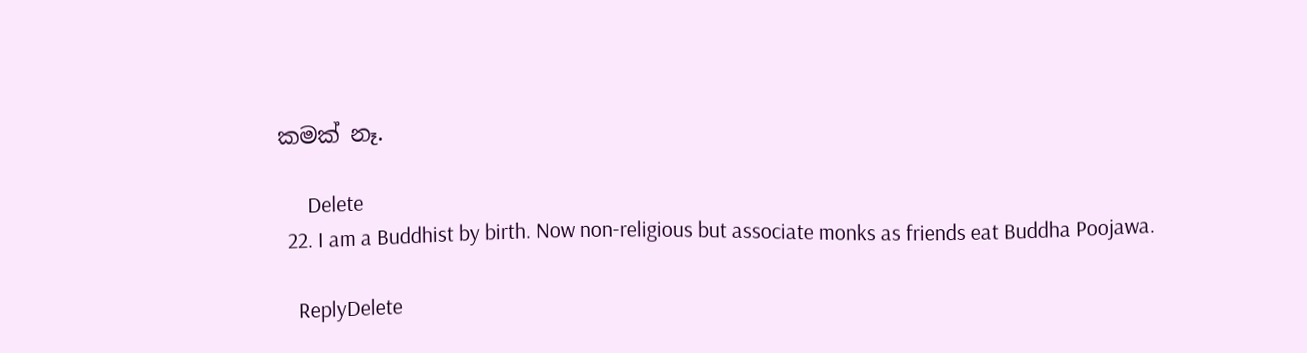කමක් නෑ.

      Delete
  22. I am a Buddhist by birth. Now non-religious but associate monks as friends eat Buddha Poojawa.

    ReplyDelete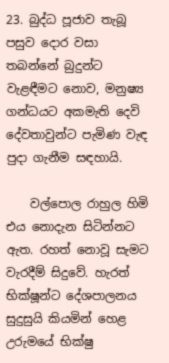23. බුද්ධ පූජාව තැබූ පසුව දොර වසා තබන්නේ බුදුන්ට වැළඳීමට නොව, මනුෂ්‍ය ගන්ධයට අකමැති දෙවි දේවතාවුන්ට පැමිණ වැඳ පුදා ගැනීම සඳහායි.

    වල්පොල රාහුල හිමි එය නොදැන සිටින්නට ඇත. රහත් නොවූ සැමට වැරදීම් සිදුවේ. හැරත් භික්ෂූන්ට දේශපාලනය සුදුසුයි කියමින් හෙළ උරුමයේ භික්ෂු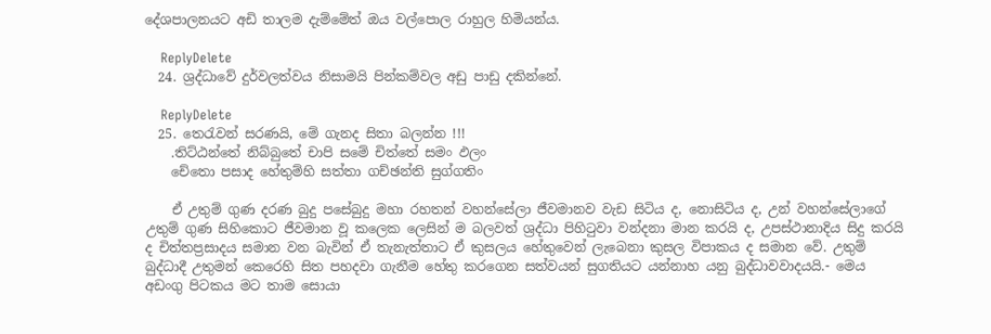දේශපාලනයට අඩි තාලම දැම්මේත් ඔය වල්පොල රාහුල හිමියන්ය.

    ReplyDelete
  24. ශ්‍රද්ධාවේ දුර්වලත්වය නිසාමයි පින්කම්වල අඩු පාඩු දකින්නේ.

    ReplyDelete
  25. තෙරැවන් සරණයි, මේ ගැනද සිතා බලන්න !!!
    .තිට්ඨන්තේ නිබ්බුතේ චාපි සමේ චිත්තේ සමං ඵලං
    චේතො පසාද හේතුම්හි සත්තා ගච්ඡන්ති සුග්ගතිං

    ඒ උතුම් ගුණ දරණ බුදු පසේබුදු මහා රහතන් වහන්සේලා ජීවමානව වැඩ සිටිය ද, නොසිටිය ද, උන් වහන්සේලාගේ උතුම් ගුණ සිහිකොට ජීවමාන වූ කලෙක ලෙසින් ම බලවත් ශ්‍රද්ධා පිහිටුවා වන්දනා මාන කරයි ද, උපස්ථානාදිය සිදු කරයි ද චිත්තප්‍රසාදය සමාන වන බැවින් ඒ තැනැත්තාට ඒ කුසලය හේතුවෙන් ලැබෙනා කුසල විපාකය ද සමාන වේ. උතුම් බුද්ධාදී උතුමන් කෙරෙහි සිත පහදවා ගැනීම හේතු කරගෙන සත්වයන් සුගතියට යන්නාහ යනු බුද්ධාවවාදයයි.- මෙය අඩංගු පිටකය මට තාම සොයා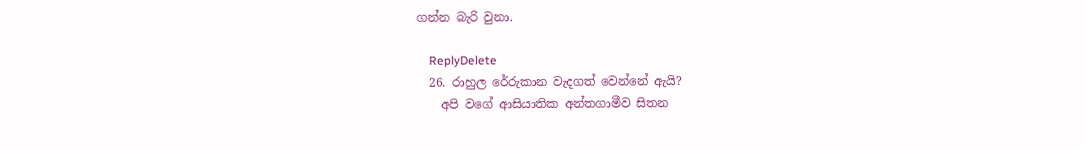ගන්න බැරි වුනා.

    ReplyDelete
  26. රාහුල රේරුකාන වැදගත් වෙන්නේ ඇයි?
    අපි වගේ ආසියාතික අන්තගාමීව සිතන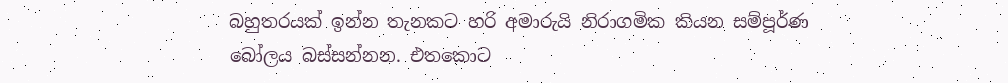බහුතරයක් ඉන්න තැනකට හරි අමාරුයි නිරාගමික කියන සම්පූර්ණ බෝලය බස්සන්නන. එතකොට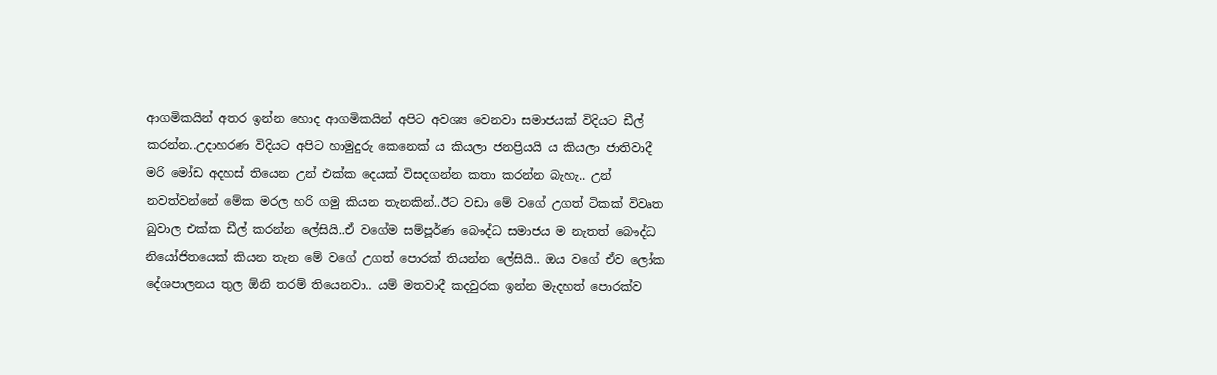ආගමිකයින් අතර ඉන්න හොද ආගමිකයින් අපිට අවශ්‍ය වෙනවා සමාජයක් විදියට ඩීල් කරන්න..උදාහරණ විදියට අපිට හාමුදුරු කෙනෙක් ය කියලා ජනප්‍රියයි ය කියලා ජාතිවාදී මරි මෝඩ අදහස් තියෙන උන් එක්ක දෙයක් විසදගන්න කතා කරන්න බැහැ.. උන් නවත්වන්නේ මේක මරල හරි ගමු කියන තැනකින්..ඊට වඩා මේ වගේ උගත් ටිකක් විවෘත බුවාල එක්ක ඩීල් කරන්න ලේසියි..ඒ වගේම සම්පූර්ණ බෞද්ධ සමාජය ම නැතත් බෞද්ධ නියෝජිතයෙක් කියන තැන මේ වගේ උගත් පොරක් තියන්න ලේසියි.. ඔය වගේ ඒව ලෝක දේශපාලනය තුල ඕනි තරම් තියෙනවා.. යම් මතවාදී කදවුරක ඉන්න මැදහත් පොරක්ව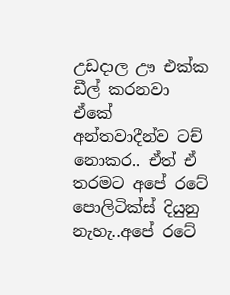උඩදාල ඌ එක්ක ඩීල් කරනවා ඒකේ අන්තවාදීන්ව ටච් නොකර.. ඒත් ඒ තරමට අපේ රටේ පොලිටික්ස් දියුනු නැහැ..අපේ රටේ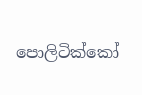පොලිටික්කෝ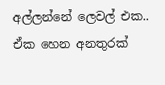අල්ලන්නේ ලෙවල් එක.. ඒක හෙන අනතුරක්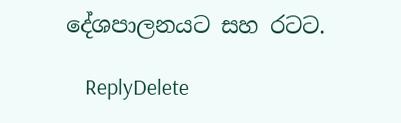දේශපාලනයට සහ රටට.

    ReplyDelete